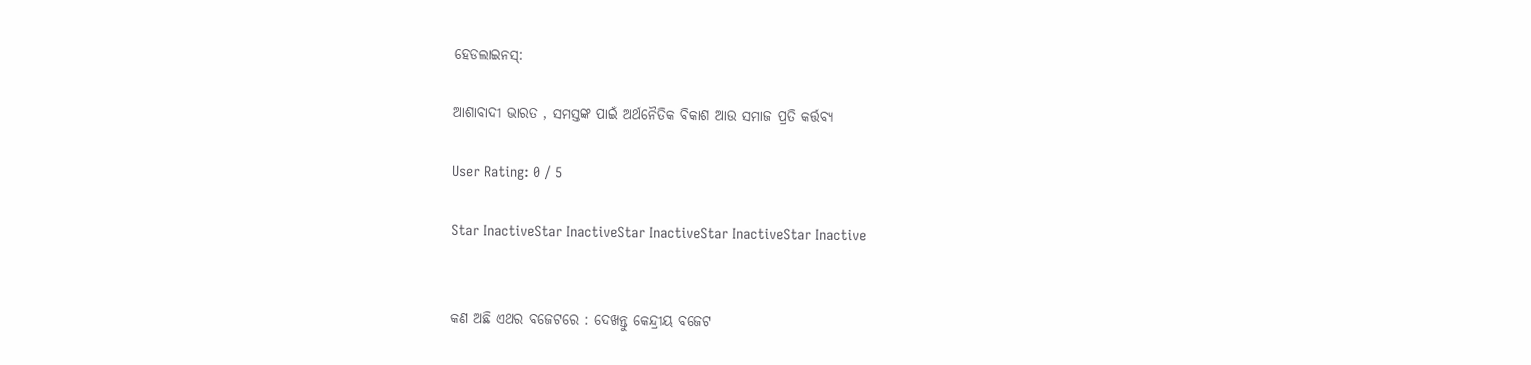ହେଡଲାଇନସ୍:

ଆଶାବାଦୀ ଭାରତ , ସମସ୍ତଙ୍କ ପାଇଁ ଅର୍ଥନୈତିକ ବିକାଶ ଆଉ ସମାଜ ପ୍ରତି କର୍ତ୍ତବ୍ୟ

User Rating: 0 / 5

Star InactiveStar InactiveStar InactiveStar InactiveStar Inactive


କଣ ଅଛି ଏଥର ବଜେଟରେ : ଦେଖନ୍ତୁ କେନ୍ଦ୍ରୀୟ ବଜେଟ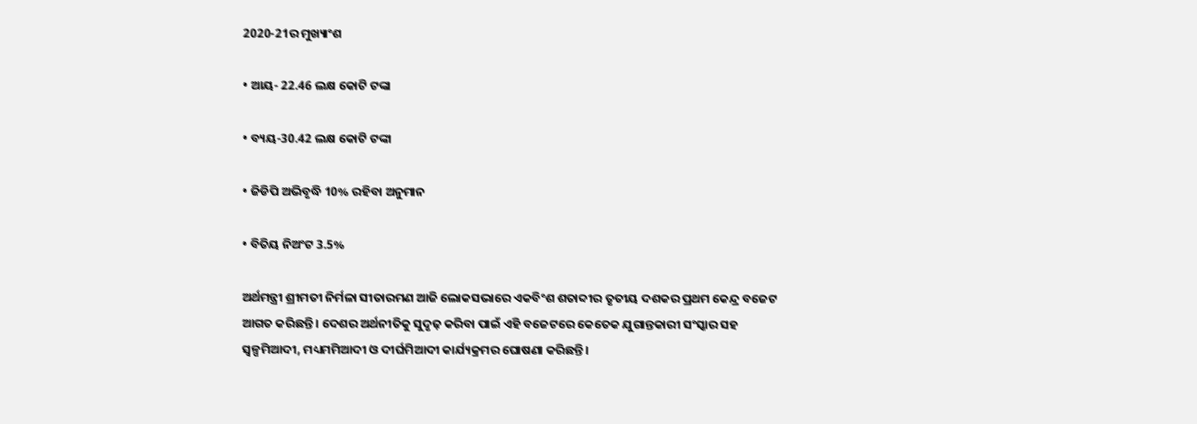2020-21ର ମୁଖ୍ୟାଂଶ

• ଆୟ- 22.46 ଲକ୍ଷ କୋଟି ଟଙ୍କା

• ବ୍ୟୟ-30.42 ଲକ୍ଷ କୋଟି ଟଙ୍କା

• ଜିଡିପି ଅଭିବୃଦ୍ଧି 10% ରହିବା ଅନୁମାନ

• ବିତିୟ ନିଅଂଟ 3.5%

ଅର୍ଥମନ୍ତ୍ରୀ ଶ୍ରୀମତୀ ନିର୍ମଳା ସୀତାରମଣ ଆଜି ଲୋକସଭାରେ ଏକବିଂଶ ଶତାବ୍ଦୀର ତୃତୀୟ ଦଶକର ପ୍ରଥମ କେନ୍ଦ୍ର ବଜେଟ ଆଗତ କରିଛନ୍ତି । ଦେଶର ଅର୍ଥନୀତିକୁ ସୁଦୃଢ଼ କରିବା ପାଇଁ ଏହି ବଜେଟରେ କେତେକ ଯୁଗାନ୍ତକାରୀ ସଂସ୍କାର ସହ ସ୍ୱଳ୍ପମିଆଦୀ, ମଧ୍ୟମମିଆଦୀ ଓ ଦୀର୍ଘମିଆଦୀ କାର୍ଯ୍ୟକ୍ରମର ଘୋଷଣା କରିଛନ୍ତି ।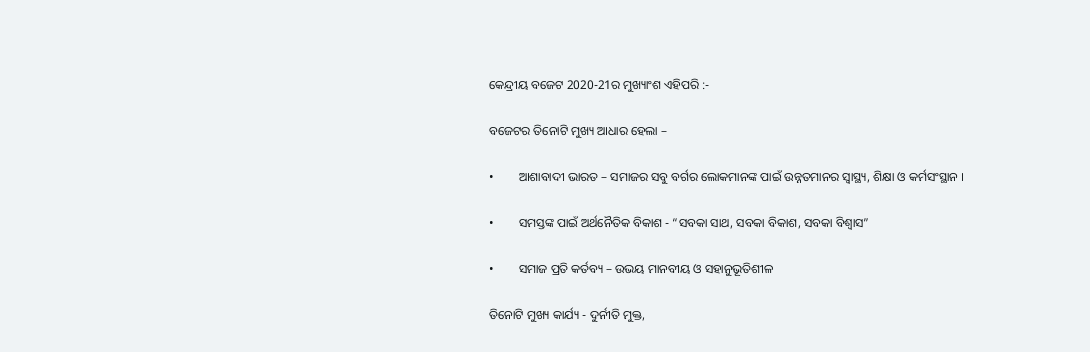କେନ୍ଦ୍ରୀୟ ବଜେଟ 2020-21ର ମୁଖ୍ୟାଂଶ ଏହିପରି :-

ବଜେଟର ତିନୋଟି ମୁଖ୍ୟ ଆଧାର ହେଲା –

•        ଆଶାବାଦୀ ଭାରତ – ସମାଜର ସବୁ ବର୍ଗର ଲୋକମାନଙ୍କ ପାଇଁ ଉନ୍ନତମାନର ସ୍ୱାସ୍ଥ୍ୟ, ଶିକ୍ଷା ଓ କର୍ମସଂସ୍ଥାନ ।

•        ସମସ୍ତଙ୍କ ପାଇଁ ଅର୍ଥନୈତିକ ବିକାଶ - “ସବକା ସାଥ, ସବକା ବିକାଶ, ସବକା ବିଶ୍ୱାସ”

•        ସମାଜ ପ୍ରତି କର୍ତବ୍ୟ – ଉଭୟ ମାନବୀୟ ଓ ସହାନୁଭୂତିଶୀଳ

ତିନୋଟି ମୁଖ୍ୟ କାର୍ଯ୍ୟ - ଦୁର୍ନୀତି ମୁକ୍ତ,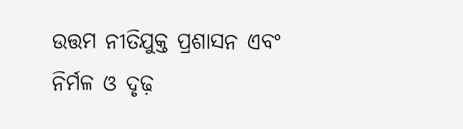ଉତ୍ତମ ନୀତିଯୁକ୍ତ ପ୍ରଶାସନ ଏବଂ ନିର୍ମଳ ଓ ଦୃଢ଼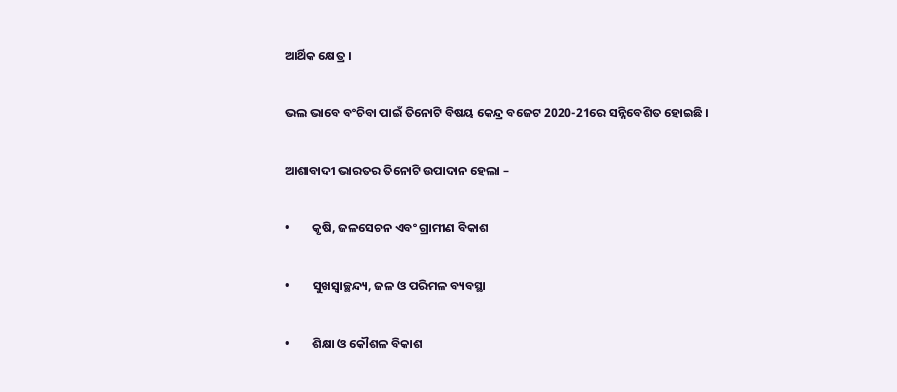ଆର୍ଥିକ କ୍ଷେତ୍ର ।

ଭଲ ଭାବେ ବଂଚିବା ପାଇଁ ତିନୋଟି ବିଷୟ କେନ୍ଦ୍ର ବଜେଟ 2020-21ରେ ସନ୍ନିବେଶିତ ହୋଇଛି ।

ଆଶାବାଦୀ ଭାରତର ତିନୋଟି ଉପାଦାନ ହେଲା –

•        କୃଷି, ଜଳସେଚନ ଏବଂ ଗ୍ରାମୀଣ ବିକାଶ

•        ସୁଖସ୍ୱାଚ୍ଛନ୍ଦ୍ୟ, ଜଳ ଓ ପରିମଳ ବ୍ୟବସ୍ଥା

•        ଶିକ୍ଷା ଓ କୌଶଳ ବିକାଶ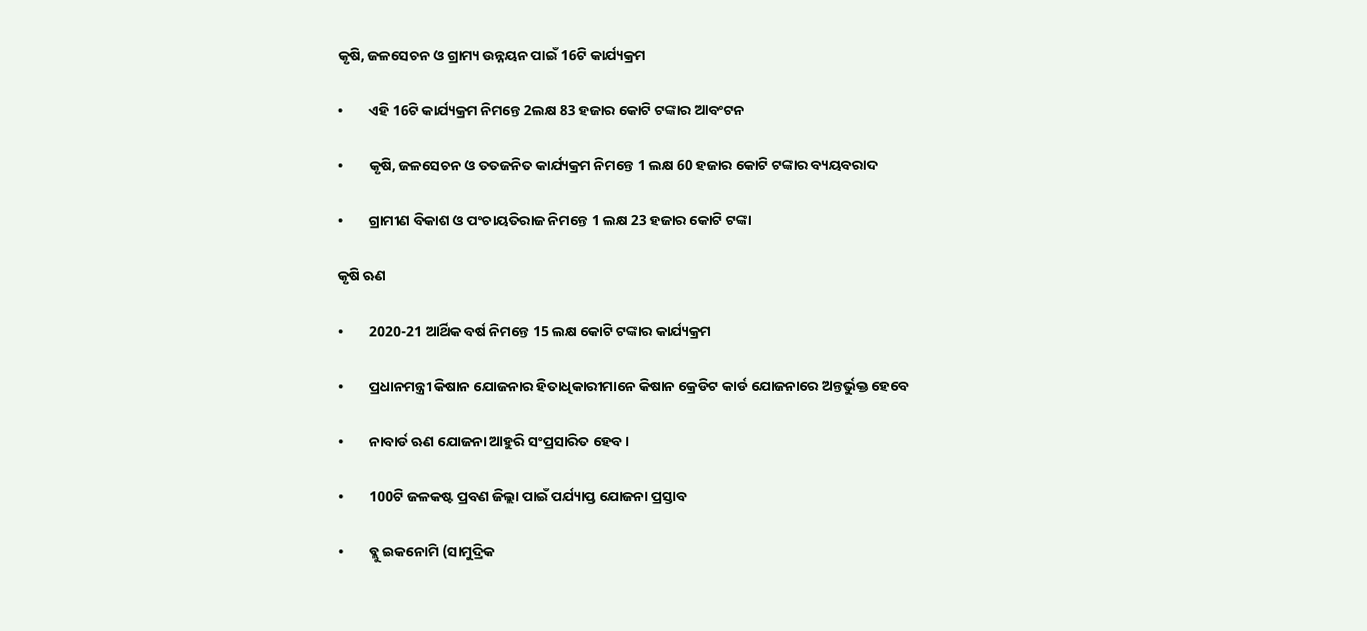କୃଷି, ଜଳସେଚନ ଓ ଗ୍ରାମ୍ୟ ଉନ୍ନୟନ ପାଇଁ 16ଟି କାର୍ଯ୍ୟକ୍ରମ

•        ଏହି 16ଟି କାର୍ଯ୍ୟକ୍ରମ ନିମନ୍ତେ 2ଲକ୍ଷ 83 ହଜାର କୋଟି ଟଙ୍କାର ଆବଂଟନ

•        କୃଷି, ଜଳସେଚନ ଓ ତତଜନିତ କାର୍ଯ୍ୟକ୍ରମ ନିମନ୍ତେ 1 ଲକ୍ଷ 60 ହଜାର କୋଟି ଟଙ୍କାର ବ୍ୟୟବରାଦ

•        ଗ୍ରାମୀଣ ବିକାଶ ଓ ପଂଚାୟତିରାଜ ନିମନ୍ତେ 1 ଲକ୍ଷ 23 ହଜାର କୋଟି ଟଙ୍କା

କୃଷି ଋଣ

•        2020-21 ଆର୍ଥିକ ବର୍ଷ ନିମନ୍ତେ 15 ଲକ୍ଷ କୋଟି ଟଙ୍କାର କାର୍ଯ୍ୟକ୍ରମ

•        ପ୍ରଧାନମନ୍ତ୍ରୀ କିଷାନ ଯୋଜନାର ହିତାଧିକାରୀମାନେ କିଷାନ କ୍ରେଡିଟ କାର୍ଡ ଯୋଜନାରେ ଅନ୍ତର୍ଭୁକ୍ତ ହେବେ

•        ନାବାର୍ଡ ଋଣ ଯୋଜନା ଆହୁରି ସଂପ୍ରସାରିତ ହେବ ।

•        100ଟି ଜଳକଷ୍ଟ ପ୍ରବଣ ଜିଲ୍ଲା ପାଇଁ ପର୍ଯ୍ୟାପ୍ତ ଯୋଜନା ପ୍ରସ୍ତାବ

•        ବ୍ଲୁ ଇକନୋମି (ସାମୁଦ୍ରିକ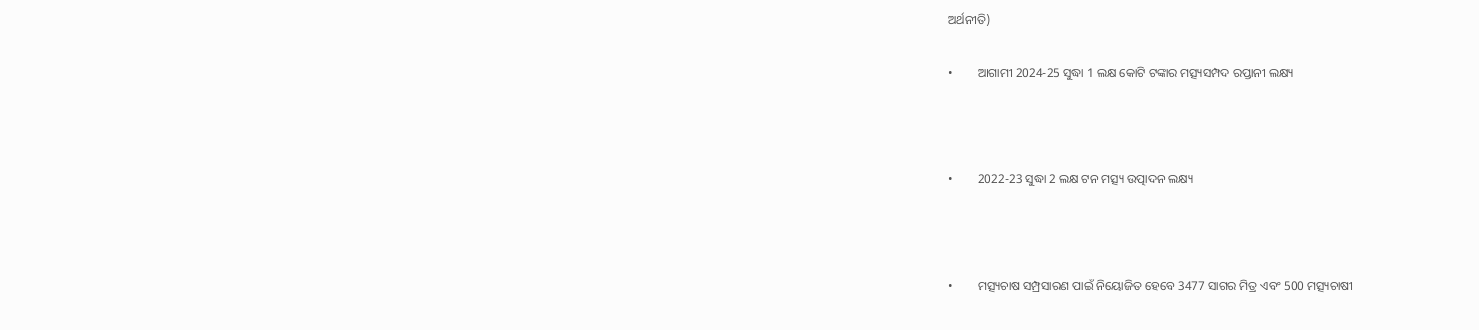ଅର୍ଥନୀତି)

•        ଆଗାମୀ 2024-25 ସୁଦ୍ଧା 1 ଲକ୍ଷ କୋଟି ଟଙ୍କାର ମତ୍ସ୍ୟସମ୍ପଦ ରପ୍ତାନୀ ଲକ୍ଷ୍ୟ



•        2022-23 ସୁଦ୍ଧା 2 ଲକ୍ଷ ଟନ ମତ୍ସ୍ୟ ଉତ୍ପାଦନ ଲକ୍ଷ୍ୟ



•        ମତ୍ସ୍ୟଚାଷ ସମ୍ପ୍ରସାରଣ ପାଇଁ ନିୟୋଜିତ ହେବେ 3477 ସାଗର ମିତ୍ର ଏବଂ 500 ମତ୍ସ୍ୟଚାଷୀ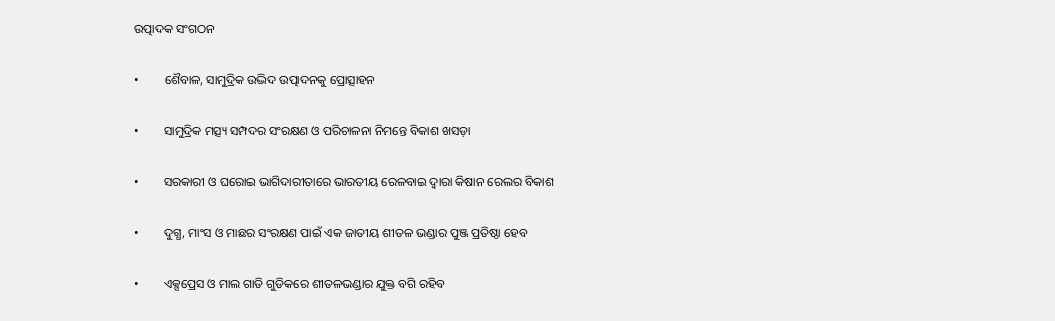ଉତ୍ପାଦକ ସଂଗଠନ

•        ଶୈବାଳ, ସାମୁଦ୍ରିକ ଉଦ୍ଭିଦ ଉତ୍ପାଦନକୁ ପ୍ରୋତ୍ସାହନ

•        ସାମୁଦ୍ରିକ ମତ୍ସ୍ୟ ସମ୍ପଦର ସଂରକ୍ଷଣ ଓ ପରିଚାଳନା ନିମନ୍ତେ ବିକାଶ ଖସଡ଼ା

•        ସରକାରୀ ଓ ଘରୋଇ ଭାଗିଦାରୀତାରେ ଭାରତୀୟ ରେଳବାଇ ଦ୍ୱାରା କିଷାନ ରେଲର ବିକାଶ

•        ଦୁଗ୍ଧ, ମାଂସ ଓ ମାଛର ସଂରକ୍ଷଣ ପାଇଁ ଏକ ଜାତୀୟ ଶୀତଳ ଭଣ୍ଡାର ପୁଞ୍ଜ ପ୍ରତିଷ୍ଠା ହେବ

•        ଏକ୍ସପ୍ରେସ ଓ ମାଲ ଗାଡି ଗୁଡିକରେ ଶୀତଳଭଣ୍ଡାର ଯୁକ୍ତ ବଗି ରହିବ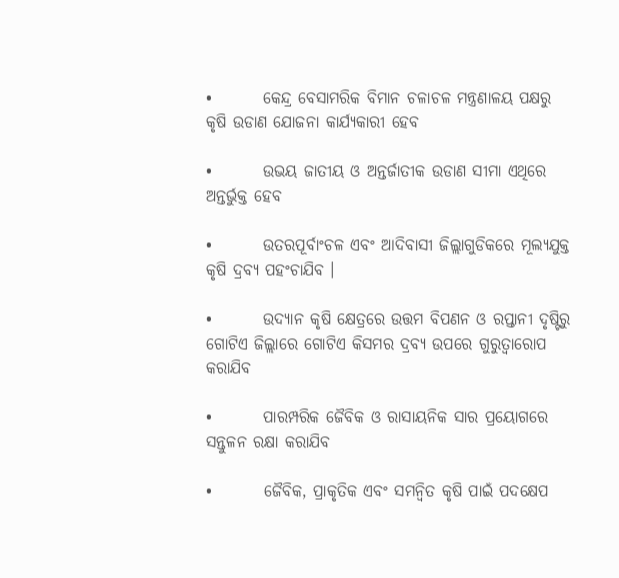•        କେନ୍ଦ୍ର ବେସାମରିକ ବିମାନ ଚଳାଚଳ ମନ୍ତ୍ରଣାଳୟ ପକ୍ଷରୁ କୃଷି ଉଡାଣ ଯୋଜନା କାର୍ଯ୍ୟକାରୀ ହେବ

•        ଉଭୟ ଜାତୀୟ ଓ ଅନ୍ତର୍ଜାତୀକ ଉଡାଣ ସୀମା ଏଥିରେ ଅନ୍ତର୍ଭୁକ୍ତ ହେବ

•        ଉତରପୂର୍ବାଂଚଳ ଏବଂ ଆଦିବାସୀ ଜିଲ୍ଲାଗୁଡିକରେ ମୂଲ୍ୟଯୁକ୍ତ କୃଷି ଦ୍ରବ୍ୟ ପହଂଚାଯିବ ।

•        ଉଦ୍ୟାନ କୃଷି କ୍ଷେତ୍ରରେ ଉତ୍ତମ ବିପଣନ ଓ ରପ୍ତାନୀ ଦୃଷ୍ଟିରୁ ଗୋଟିଏ ଜିଲ୍ଲାରେ ଗୋଟିଏ କିସମର ଦ୍ରବ୍ୟ ଉପରେ ଗୁରୁତ୍ୱାରୋପ କରାଯିବ

•        ପାରମ୍ପରିକ ଜୈବିକ ଓ ରାସାୟନିକ ସାର ପ୍ରୟୋଗରେ ସନ୍ତୁଳନ ରକ୍ଷା କରାଯିବ

•        ଜୈବିକ, ପ୍ରାକୃତିକ ଏବଂ ସମନ୍ୱିତ କୃଷି ପାଇଁ ପଦକ୍ଷେପ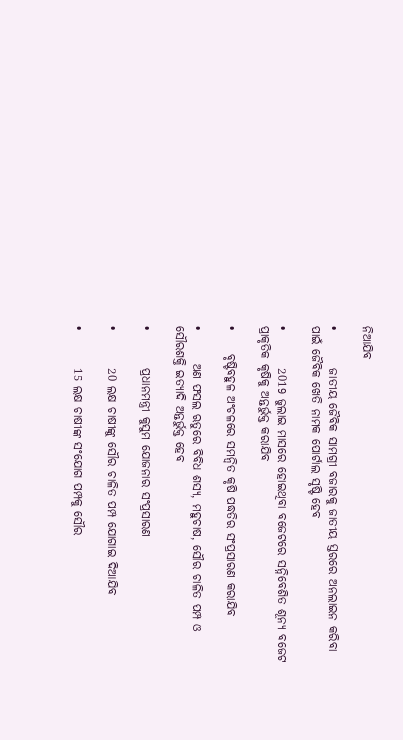ନିଆଯିବ

•        ଜାତୀୟ ଜୈବିକ ସାମଗ୍ରୀ ବଜାରକୁ ଜାତୀୟ ସ୍ତରରେ ଅନଲାଇନ କରିବା ପାଇଁ ଜୈବିକ ଖେତି ନାମକ ପୋର୍ଟାଲ ସୃଷ୍ଟି ହେବ

•        2019 ଜୁଲାଇ ମାସରେ ହୋଇଥିବା ବଜେଟରେ ସନ୍ନିବେଶିତ ଶୂନ୍ୟ ବଜେଟ ପ୍ରାକୃତିକ କୃଷିକୁ ଅନ୍ତର୍ଭୁକ୍ତ କରାଯିବ

•     ବୃଷ୍ଟିବହୁଳ ଅଂଚଳରେ ସମନ୍ୱିତ କୃଷି ପଦ୍ଧତିର ସଂପ୍ରସାରଣ କରାଯିବ

•       ଅଣ ଫସଲ ଋତୁରେ ବିବିଧ ଶସ୍ୟ, ମହୁଚାଷ, ସୌର ଚାଳିତ ପମ୍ପ ଓ ସୌରଶକ୍ତି ଇତ୍ୟାଦି ଅନ୍ତର୍ଭୁକ୍ତ ହେବ

•        ପ୍ରଧାନମନ୍ତ୍ରୀ କୁସୁମ ଯୋଜନାର ସଂପ୍ରସାରଣ

•        20 ଲକ୍ଷ ଚାଷୀଙ୍କୁ ସୌର ଚାଳିତ ପମ୍ପ ଯୋଗାଇ ଦିଆଯିବ

•        15 ଲକ୍ଷ ଚାଷୀଙ୍କ ସଂଯୋଗ ପମ୍ପକୁ ସୌର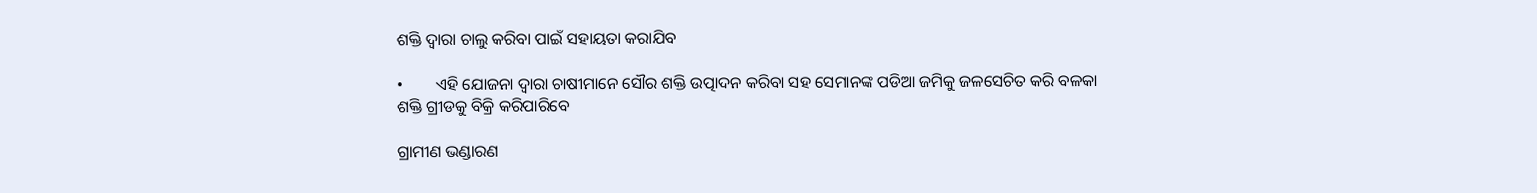ଶକ୍ତି ଦ୍ୱାରା ଚାଲୁ କରିବା ପାଇଁ ସହାୟତା କରାଯିବ

•        ଏହି ଯୋଜନା ଦ୍ୱାରା ଚାଷୀମାନେ ସୌର ଶକ୍ତି ଉତ୍ପାଦନ କରିବା ସହ ସେମାନଙ୍କ ପଡିଆ ଜମିକୁ ଜଳସେଚିତ କରି ବଳକା ଶକ୍ତି ଗ୍ରୀଡକୁ ବିକ୍ରି କରିପାରିବେ

ଗ୍ରାମୀଣ ଭଣ୍ଡାରଣ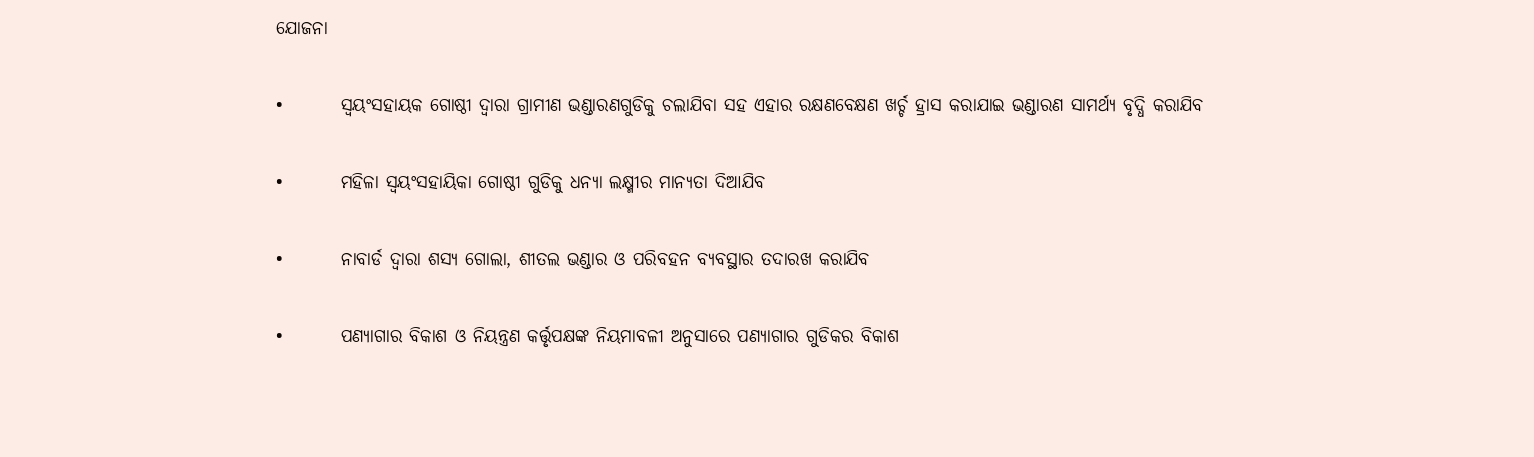ଯୋଜନା

•        ସ୍ୱୟଂସହାୟକ ଗୋଷ୍ଠୀ ଦ୍ୱାରା ଗ୍ରାମୀଣ ଭଣ୍ଡାରଣଗୁଡିକୁ ଚଲାଯିବା ସହ ଏହାର ରକ୍ଷଣବେକ୍ଷଣ ଖର୍ଚ୍ଚ ହ୍ରାସ କରାଯାଇ ଭଣ୍ଡାରଣ ସାମର୍ଥ୍ୟ ବୃଦ୍ଧି କରାଯିବ

•        ମହିଳା ସ୍ୱୟଂସହାୟିକା ଗୋଷ୍ଠୀ ଗୁଡିକୁ ଧନ୍ୟା ଲକ୍ଷ୍ମୀର ମାନ୍ୟତା ଦିଆଯିବ

•        ନାବାର୍ଡ ଦ୍ୱାରା ଶସ୍ୟ ଗୋଲା, ଶୀତଲ ଭଣ୍ଡାର ଓ ପରିବହନ ବ୍ୟବସ୍ଥାର ତଦାରଖ କରାଯିବ

•        ପଣ୍ୟାଗାର ବିକାଶ ଓ ନିୟନ୍ତ୍ରଣ କର୍ତ୍ତୃପକ୍ଷଙ୍କ ନିୟମାବଳୀ ଅନୁସାରେ ପଣ୍ୟାଗାର ଗୁଡିକର ବିକାଶ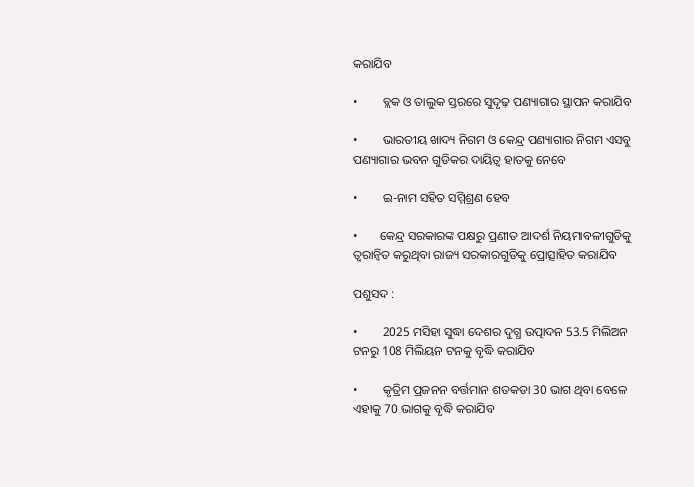କରାଯିବ

•        ବ୍ଲକ ଓ ତାଲୁକ ସ୍ତରରେ ସୁଦୃଢ଼ ପଣ୍ୟାଗାର ସ୍ଥାପନ କରାଯିବ

•        ଭାରତୀୟ ଖାଦ୍ୟ ନିଗମ ଓ କେନ୍ଦ୍ର ପଣ୍ୟାଗାର ନିଗମ ଏସବୁ ପଣ୍ୟାଗାର ଭବନ ଗୁଡିକର ଦାୟିତ୍ୱ ହାତକୁ ନେବେ

•        ଇ-ନାମ ସହିତ ସମ୍ମିଶ୍ରଣ ହେବ

•       କେନ୍ଦ୍ର ସରକାରଙ୍କ ପକ୍ଷରୁ ପ୍ରଣୀତ ଆଦର୍ଶ ନିୟମାବଳୀଗୁଡିକୁ ତ୍ୱରାନ୍ୱିତ କରୁଥିବା ରାଜ୍ୟ ସରକାରଗୁଡିକୁ ପ୍ରୋତ୍ସାହିତ କରାଯିବ

ପଶୁସଦ :

•        2025 ମସିହା ସୁଦ୍ଧା ଦେଶର ଦୁଗ୍ଧ ଉତ୍ପାଦନ 53.5 ମିଲିଅନ ଟନରୁ 108 ମିଲିୟନ ଟନକୁ ବୃଦ୍ଧି କରାଯିବ

•        କୃତ୍ରିମ ପ୍ରଜନନ ବର୍ତ୍ତମାନ ଶତକଡା 30 ଭାଗ ଥିବା ବେଳେ ଏହାକୁ 70 ଭାଗକୁ ବୃଦ୍ଧି କରାଯିବ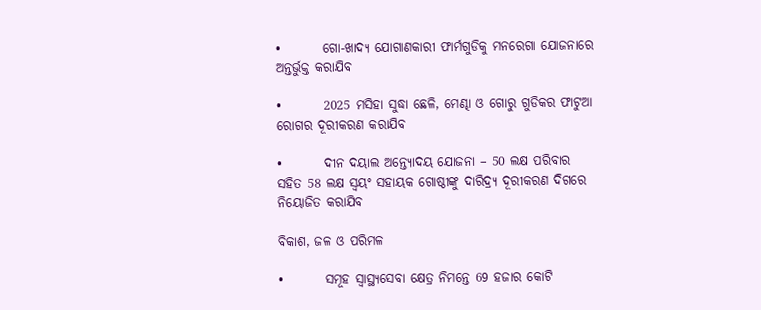•        ଗୋ-ଖାଦ୍ୟ ଯୋଗାଣକାରୀ ଫାର୍ମଗୁଡିକୁ ମନରେଗା ଯୋଜନାରେ ଅନ୍ତର୍ଭୁକ୍ତ କରାଯିବ

•        2025 ମସିହା ସୁଦ୍ଧା ଛେଳି, ମେଣ୍ଢା ଓ ଗୋରୁ ଗୁଡିକର ଫାଟୁଆ ରୋଗର ଦୂରୀକରଣ କରାଯିବ

•        ଦୀନ ଦୟାଲ ଅନ୍ତ୍ୟୋଦୟ ଯୋଜନା – 50 ଲକ୍ଷ ପରିବାର ସହିତ 58 ଲକ୍ଷ ସ୍ୱୟଂ ସହାୟକ ଗୋଷ୍ଠୀଙ୍କୁ ଦାରିଦ୍ର୍ୟ ଦୂରୀକରଣ ଦିଗରେ ନିୟୋଜିତ କରାଯିବ

ବିକାଶ, ଜଳ ଓ ପରିମଳ

•        ସମୂହ ସ୍ୱାସ୍ଥ୍ୟସେବା କ୍ଷେତ୍ର ନିମନ୍ତେ 69 ହଜାର କୋଟି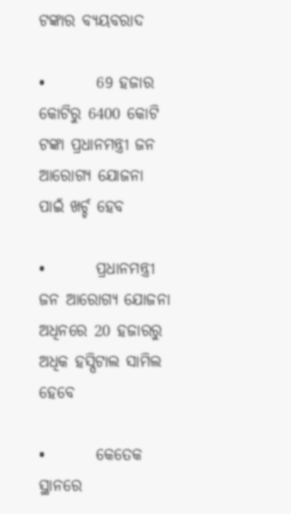ଟଙ୍କାର ବ୍ୟୟବରାଦ

•        69 ହଜାର କୋଟିରୁ 6400 କୋଟି ଟଙ୍କା ପ୍ରଧାନମନ୍ତ୍ରୀ ଜନ ଆରୋଗ୍ୟ ଯୋଜନା ପାଇଁ ଖର୍ଚ୍ଚ ହେବ

•        ପ୍ରଧାନମନ୍ତ୍ରୀ ଜନ ଆରୋଗ୍ୟ ଯୋଜନା ଅଧିନରେ 20 ହଜାରରୁ ଅଧିକ ହସ୍ପିଟାଲ ସାମିଲ ହେବେ

•        କେତେକ ସ୍ଥାନରେ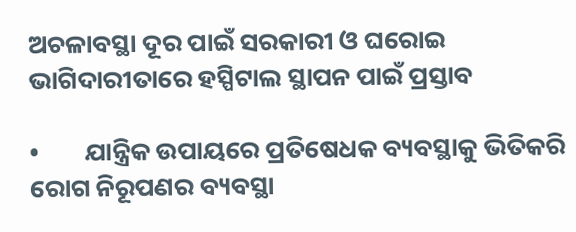ଅଚଳାବସ୍ଥା ଦୂର ପାଇଁ ସରକାରୀ ଓ ଘରୋଇ ଭାଗିଦାରୀତାରେ ହସ୍ପିଟାଲ ସ୍ଥାପନ ପାଇଁ ପ୍ରସ୍ତାବ

•        ଯାନ୍ତ୍ରିକ ଉପାୟରେ ପ୍ରତିଷେଧକ ବ୍ୟବସ୍ଥାକୁ ଭିତିକରି ରୋଗ ନିରୂପଣର ବ୍ୟବସ୍ଥା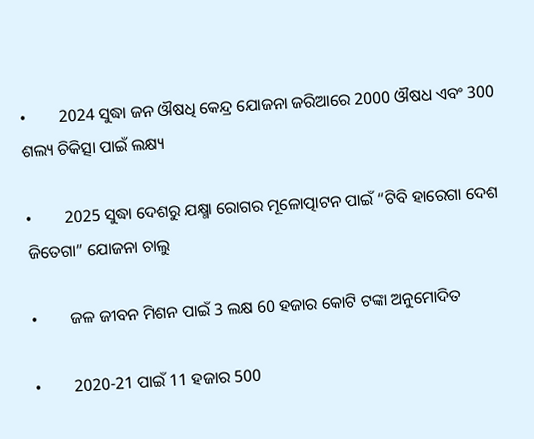•        2024 ସୁଦ୍ଧା ଜନ ଔଷଧି କେନ୍ଦ୍ର ଯୋଜନା ଜରିଆରେ 2000 ଔଷଧ ଏବଂ 300 ଶଲ୍ୟ ଚିକିତ୍ସା ପାଇଁ ଲକ୍ଷ୍ୟ

•        2025 ସୁଦ୍ଧା ଦେଶରୁ ଯକ୍ଷ୍ମା ରୋଗର ମୂଳୋତ୍ପାଟନ ପାଇଁ “ଟିବି ହାରେଗା ଦେଶ ଜିତେଗା” ଯୋଜନା ଚାଲୁ

•        ଜଳ ଜୀବନ ମିଶନ ପାଇଁ 3 ଲକ୍ଷ 60 ହଜାର କୋଟି ଟଙ୍କା ଅନୁମୋଦିତ

•        2020-21 ପାଇଁ 11 ହଜାର 500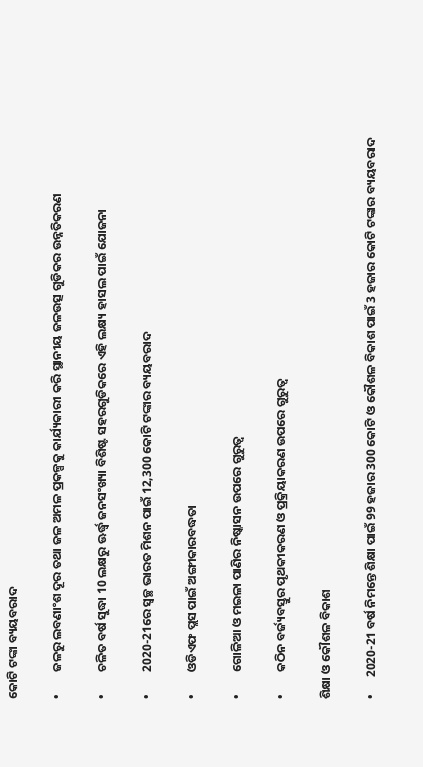କୋଟି ଟଙ୍କା ବ୍ୟୟବରାଦ

•        ଜଳରୁ ଲବଣାଂଶ ଦୂର ତଥା ଜଳ ଅମଳ ପ୍ରକଳ୍ପକୁ କାର୍ଯ୍ୟକାରୀ କରି ସ୍ଥାନୀୟ ଜଳଉତ୍ସ ଗୁଡିକର ଉନ୍ନତିକରଣ

•        ଚଳିତ ବର୍ଷ ସୁଦ୍ଧା 10 ଲକ୍ଷରୁ ଊର୍ଦ୍ଧ୍ଵ ଜନସଂଖ୍ୟା ବିଶିଷ୍ଟ ସହରଗୁଡିକରେ ଏହି ଲକ୍ଷ୍ୟ ହାସଲ ପାଇଁ ଯୋଜନା

•        2020-21ରେ ସ୍ୱଚ୍ଛ ଭାରତ ମିଶନ ପାଇଁ 12,300 କୋଟି ଟଙ୍କାର ବ୍ୟୟବରାଦ

•        ଓଡିଏଫ ପ୍ଲସ ପାଇଁ ଅଙ୍ଗୀକାରବଦ୍ଧତା

•        ଗୋଳିଆ ଓ ମଇଳା ପାଣିର ନିଷ୍କାସନ ଉପରେ ଗୁରୁତ୍ୱ

•        କଠିନ ବର୍ଜ୍ୟବସ୍ତୁର ପୃଥକୀକରଣ ଓ ପ୍ରକ୍ରିୟାକରଣ ଉପରେ ଗୁରୁତ୍ୱ

ଶିକ୍ଷା ଓ କୌଶଳ ବିକାଶ

•      2020-21 ବର୍ଷ ନିମନ୍ତେ ଶିକ୍ଷା ପାଇଁ 99 ହଜାର 300 କୋଟି ଓ କୌଶଳ ବିକାଶ ପାଇଁ 3 ହଜାର କୋଟି ଟଙ୍କାର ବ୍ୟୟବରାଦ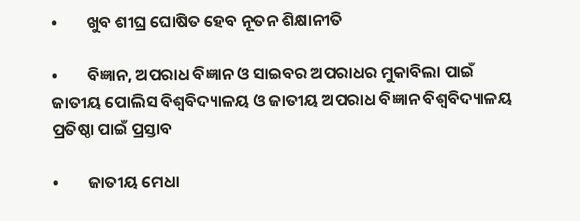•        ଖୁବ ଶୀଘ୍ର ଘୋଷିତ ହେବ ନୂତନ ଶିକ୍ଷାନୀତି

•        ବିଜ୍ଞାନ, ଅପରାଧ ବିଜ୍ଞାନ ଓ ସାଇବର ଅପରାଧର ମୁକାବିଲା ପାଇଁ ଜାତୀୟ ପୋଲିସ ବିଶ୍ୱବିଦ୍ୟାଳୟ ଓ ଜାତୀୟ ଅପରାଧ ବିଜ୍ଞାନ ବିଶ୍ୱବିଦ୍ୟାଳୟ ପ୍ରତିଷ୍ଠା ପାଇଁ ପ୍ରସ୍ତାବ

•        ଜାତୀୟ ମେଧା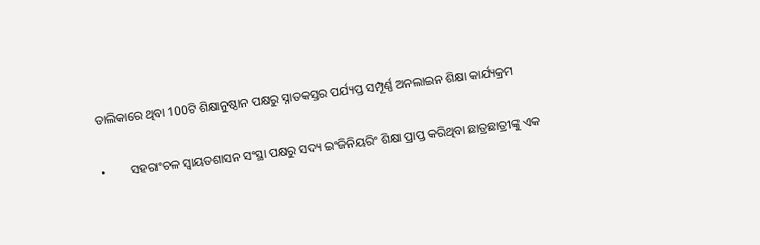ତାଲିକାରେ ଥିବା 100ଟି ଶିକ୍ଷାନୁଷ୍ଠାନ ପକ୍ଷରୁ ସ୍ନାତକସ୍ତର ପର୍ଯ୍ୟପ୍ତ ସମ୍ପୂର୍ଣ୍ଣ ଅନଲାଇନ ଶିକ୍ଷା କାର୍ଯ୍ୟକ୍ରମ

•        ସହରାଂଚଳ ସ୍ୱାୟତଶାସନ ସଂସ୍ଥା ପକ୍ଷରୁ ସଦ୍ୟ ଇଂଜିନିୟରିଂ ଶିକ୍ଷା ପ୍ରାପ୍ତ କରିଥିବା ଛାତ୍ରଛାତ୍ରୀଙ୍କୁ ଏକ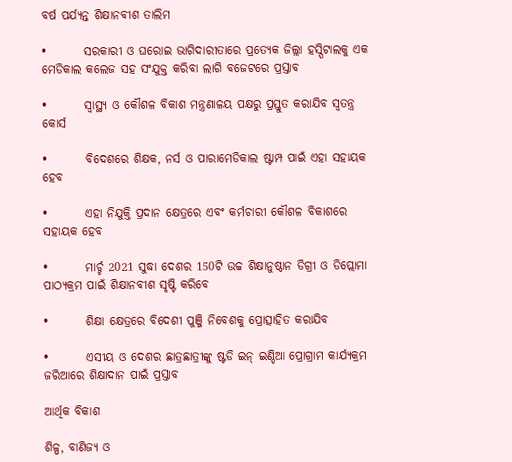ବର୍ଷ ପର୍ଯ୍ୟନ୍ତ ଶିକ୍ଷାନବୀଶ ତାଲିମ

•        ସରକାରୀ ଓ ଘରୋଇ ଭାଗିଦାରୀତାରେ ପ୍ରତ୍ୟେକ ଜିଲ୍ଲା ହସ୍ପିଟାଲକୁ ଏକ ମେଡିକାଲ କଲେଜ ସହ ସଂଯୁକ୍ତ କରିବା ଲାଗି ବଜେଟରେ ପ୍ରସ୍ତାବ

•        ସ୍ୱାସ୍ଥ୍ୟ ଓ କୌଶଳ ବିକାଶ ମନ୍ତ୍ରଣାଳୟ ପକ୍ଷରୁ ପ୍ରସ୍ତୁତ କରାଯିବ ସ୍ୱତନ୍ତ୍ର କୋର୍ସ

•        ବିଦେଶରେ ଶିକ୍ଷକ, ନର୍ସ ଓ ପାରାମେଡିକାଲ ଷ୍ଟାମ୍ପ ପାଇଁ ଏହା ସହାୟକ ହେବ

•        ଏହା ନିଯୁକ୍ତି ପ୍ରଦାନ କ୍ଷେତ୍ରରେ ଏବଂ କର୍ମଚାରୀ କୌଶଳ ବିକାଶରେ ସହାୟକ ହେବ

•        ମାର୍ଚ୍ଚ 2021 ସୁଦ୍ଧା ଦେଶର 150ଟି ଉଚ୍ଚ ଶିକ୍ଷାନୁଷ୍ଠାନ ଡିଗ୍ରୀ ଓ ଡିପ୍ଲୋମା ପାଠ୍ୟକ୍ରମ ପାଇଁ ଶିକ୍ଷାନବୀଶ ସୃଷ୍ଟି କରିବେ

•        ଶିକ୍ଷା କ୍ଷେତ୍ରରେ ବିଦେଶୀ ପୁଞ୍ଜି ନିବେଶକୁ ପ୍ରୋତ୍ସାହିତ କରାଯିବ

•        ଏସୀୟ ଓ ଦେଶର ଛାତ୍ରଛାତ୍ରୀଙ୍କୁ ଷ୍ଟଡି ଇନ୍ ଇଣ୍ଡିଆ ପ୍ରୋଗ୍ରାମ କାର୍ଯ୍ୟକ୍ରମ ଜରିଆରେ ଶିକ୍ଷାଦାନ ପାଇଁ ପ୍ରସ୍ତାବ

ଆର୍ଥିକ ବିକାଶ

ଶିଳ୍ପ, ବାଣିଜ୍ୟ ଓ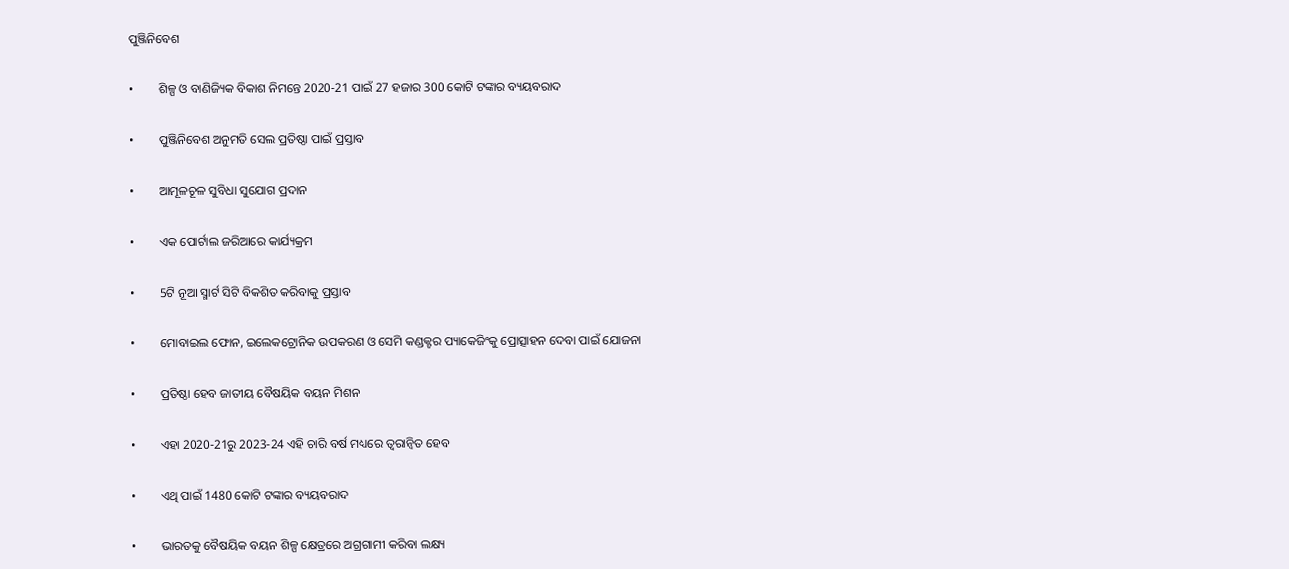ପୁଞ୍ଜିନିବେଶ

•        ଶିଳ୍ପ ଓ ବାଣିଜ୍ୟିକ ବିକାଶ ନିମନ୍ତେ 2020-21 ପାଇଁ 27 ହଜାର 300 କୋଟି ଟଙ୍କାର ବ୍ୟୟବରାଦ

•        ପୁଞ୍ଜିନିବେଶ ଅନୁମତି ସେଲ ପ୍ରତିଷ୍ଠା ପାଇଁ ପ୍ରସ୍ତାବ

•        ଆମୂଳଚୂଳ ସୁବିଧା ସୁଯୋଗ ପ୍ରଦାନ

•        ଏକ ପୋର୍ଟାଲ ଜରିଆରେ କାର୍ଯ୍ୟକ୍ରମ

•        5ଟି ନୂଆ ସ୍ମାର୍ଟ ସିଟି ବିକଶିତ କରିବାକୁ ପ୍ରସ୍ତାବ

•        ମୋବାଇଲ ଫୋନ, ଇଲେକଟ୍ରୋନିକ ଉପକରଣ ଓ ସେମି କଣ୍ଡକ୍ଟର ପ୍ୟାକେଜିଂକୁ ପ୍ରୋତ୍ସାହନ ଦେବା ପାଇଁ ଯୋଜନା

•        ପ୍ରତିଷ୍ଠା ହେବ ଜାତୀୟ ବୈଷୟିକ ବୟନ ମିଶନ

•        ଏହା 2020-21ରୁ 2023-24 ଏହି ଚାରି ବର୍ଷ ମଧ୍ୟରେ ତ୍ୱରାନ୍ୱିତ ହେବ

•        ଏଥି ପାଇଁ 1480 କୋଟି ଟଙ୍କାର ବ୍ୟୟବରାଦ

•        ଭାରତକୁ ବୈଷୟିକ ବୟନ ଶିଳ୍ପ କ୍ଷେତ୍ରରେ ଅଗ୍ରଗାମୀ କରିବା ଲକ୍ଷ୍ୟ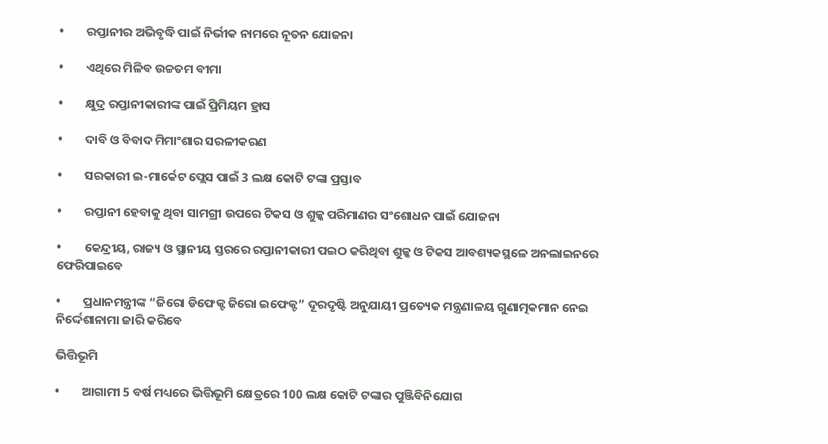•        ରପ୍ତାନୀର ଅଭିବୃଦ୍ଧି ପାଇଁ ନିର୍ଭୀକ ନାମରେ ନୂତନ ଯୋଜନା

•        ଏଥିରେ ମିଳିବ ଉଚ୍ଚତମ ବୀମା

•        କ୍ଷୁଦ୍ର ରପ୍ତାନୀକାରୀଙ୍କ ପାଇଁ ପ୍ରିମିୟମ ହ୍ରାସ

•        ଦାବି ଓ ବିବାଦ ମିମାଂଶାର ସରଳୀକରଣ

•        ସରକାରୀ ଇ-ମାର୍କେଟ ପ୍ଲେସ ପାଇଁ 3 ଲକ୍ଷ କୋଟି ଟଙ୍କା ପ୍ରସ୍ତାବ

•        ରପ୍ତାନୀ ହେବାକୁ ଥିବା ସାମଗ୍ରୀ ଉପରେ ଟିକସ ଓ ଶୁଳ୍କ ପରିମାଣର ସଂଶୋଧନ ପାଇଁ ଯୋଜନା

•        କେନ୍ଦ୍ରୀୟ, ରାଜ୍ୟ ଓ ସ୍ଥାନୀୟ ସ୍ତରରେ ରପ୍ତାନୀକାରୀ ପଇଠ କରିଥିବା ଶୁଳ୍କ ଓ ଟିକସ ଆବଶ୍ୟକସ୍ଥଳେ ଅନଲାଇନରେ ଫେରିପାଇବେ

•        ପ୍ରଧାନମନ୍ତ୍ରୀଙ୍କ “ଜିରୋ ଡିଫେକ୍ଟ ଜିରୋ ଇଫେକ୍ଟ” ଦୂରଦୃଷ୍ଟି ଅନୁଯାୟୀ ପ୍ରତ୍ୟେକ ମନ୍ତ୍ରଣାଳୟ ଗୁଣାତ୍ମକମାନ ନେଇ ନିର୍ଦ୍ଦେଶାନାମା ଜାରି କରିବେ

ଭିତ୍ତିଭୂମି

•        ଆଗାମୀ 5 ବର୍ଷ ମଧ୍ୟରେ ଭିତ୍ତିଭୂମି କ୍ଷେତ୍ରରେ 100 ଲକ୍ଷ କୋଟି ଟଙ୍କାର ପୁଞ୍ଜିବିନିଯୋଗ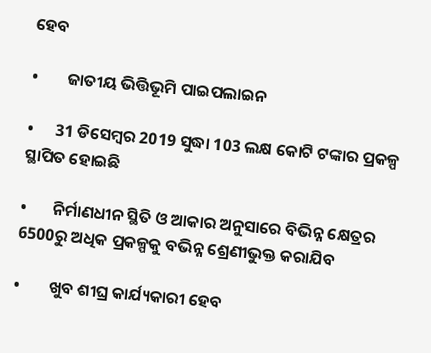ହେବ

•        ଜାତୀୟ ଭିତ୍ତିଭୂମି ପାଇପଲାଇନ

•      31 ଡିସେମ୍ବର 2019 ସୁଦ୍ଧା 103 ଲକ୍ଷ କୋଟି ଟଙ୍କାର ପ୍ରକଳ୍ପ ସ୍ଥାପିତ ହୋଇଛି

•       ନିର୍ମାଣଧୀନ ସ୍ଥିତି ଓ ଆକାର ଅନୁସାରେ ବିଭିନ୍ନ କ୍ଷେତ୍ରର 6500ରୁ ଅଧିକ ପ୍ରକଳ୍ପକୁ ବଭିନ୍ନ ଶ୍ରେଣୀଭୁକ୍ତ କରାଯିବ

•        ଖୁବ ଶୀଘ୍ର କାର୍ଯ୍ୟକାରୀ ହେବ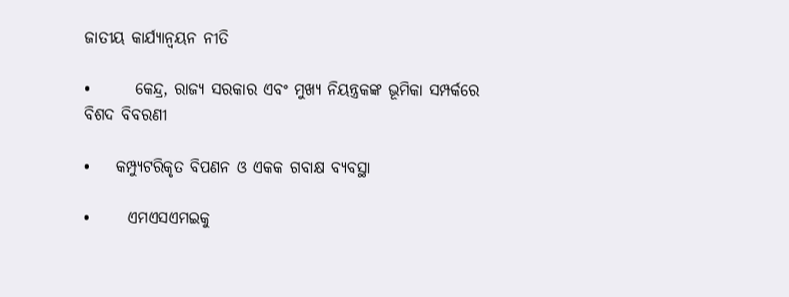ଜାତୀୟ କାର୍ଯ୍ୟାନ୍ୱୟନ ନୀତି

•       କେନ୍ଦ୍ର, ରାଜ୍ୟ ସରକାର ଏବଂ ମୁଖ୍ୟ ନିୟନ୍ତ୍ରକଙ୍କ ଭୂମିକା ସମ୍ପର୍କରେ ବିଶଦ ବିବରଣୀ

•    କମ୍ପ୍ୟୁଟରିକୃତ ବିପଣନ ଓ ଏକକ ଗବାକ୍ଷ ବ୍ୟବସ୍ଥା

•      ଏମଏସଏମଇକୁ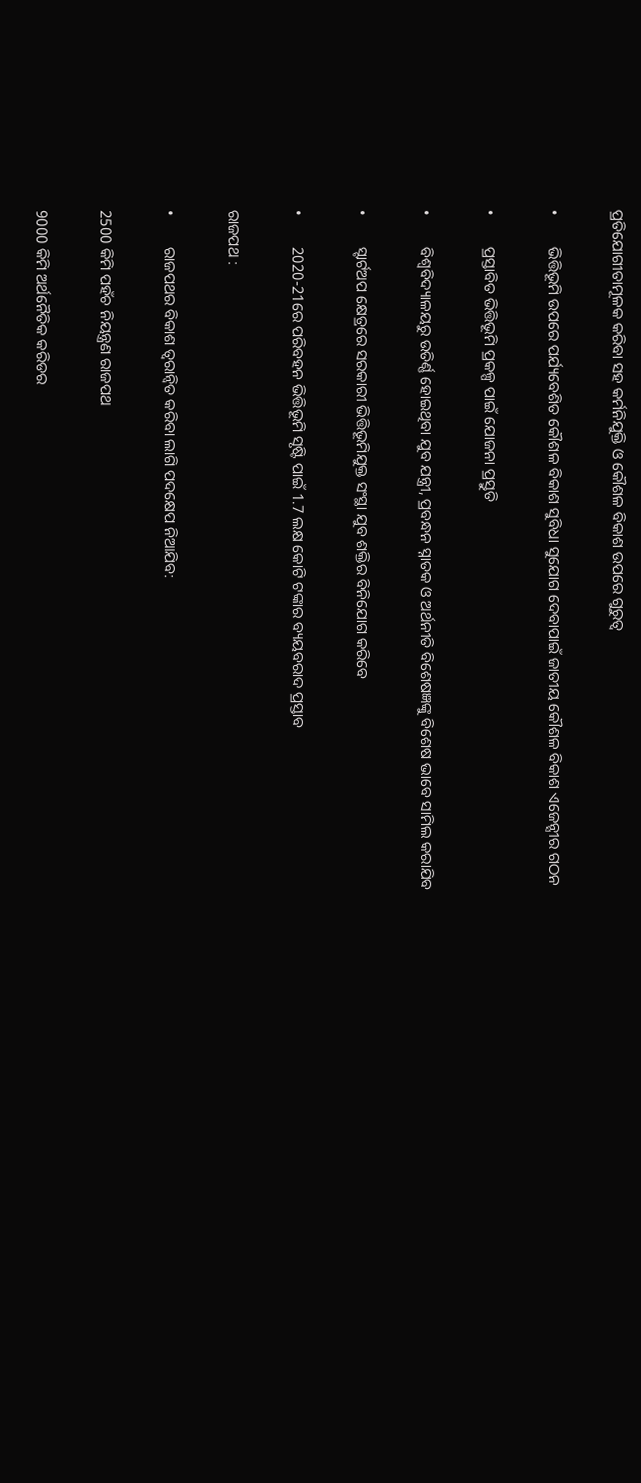ପ୍ରତିଯୋଗୀତାମୂଳକ କରିବା ସହ କର୍ମନିଯୁକ୍ତି ଓ କୌଶଳ ବିକାଶ ଉପରେ ଗୁରୁତ୍ୱ

•        ଭିତ୍ତିଭୂମି ଉପରେ ପର୍ଯ୍ୟବେଶିତ କୌଶଳ ବିକାଶ ସୁବିଧା ସୁଯୋଗ ଦେବାପାଇଁ ଜାତୀୟ କୌଶଳ ବିକାଶ ଏଜେନ୍ସୀର ଗଠନ

•        ପ୍ରସ୍ତାବିତ ଭିତ୍ତିଭୂମି ପ୍ରକଳ୍ପ ପାଇଁ ଯୋଜନା ପ୍ରସ୍ତୁତି

•        ବିଶ୍ୱବିଦ୍ୟାଳୟରୁ ଉତିର୍ଣ୍ଣ ହୋଇଥିବା ଯୁବ ଯନ୍ତ୍ରୀ, ପ୍ରବନ୍ଧନ ସ୍ନାତକ ଓ ଅର୍ଥନୀତି ବିଶେଷଜ୍ଞଙ୍କୁ ବିଶେଷ ଭାବେ ସାମିଲ କରାଯିବ

•        ସ୍ଟାର୍ଟଅପ କ୍ଷେତ୍ରରେ ସରକାରୀ ଭିତ୍ତିଭୂମିଯୁକ୍ତ ସଂସ୍ଥା ଯୁବ ଶକ୍ତିର ବିନିଯୋଗ କରିବେ

•        2020-21ରେ ପରିବହନ ଭିତ୍ତିଭୂମି ସୃଷ୍ଟି ପାଇଁ 1.7 ଲକ୍ଷ କୋଟି ଟଙ୍କାର ବ୍ୟୟବରାଦ ପ୍ରସ୍ତାବ

ରାଜପଥ :

•        ରାଜପଥର ବିକାଶ ତ୍ୱରାନ୍ୱିତ କରିବା ଲାଗି ପଦକ୍ଷେପ ନିଆଯିବ:

2500 କିମି ପହଁଚ ନିୟନ୍ତ୍ରଣ ରାଜପଥ

9000 କିମି ଅର୍ଥନୈତିକ କରିଡର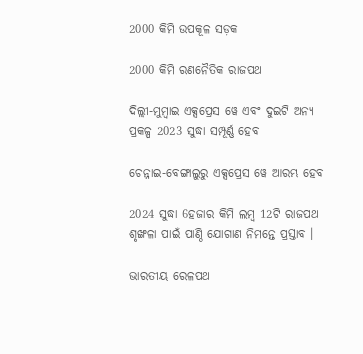2000 କିମି ଉପକୂଳ ସଡ଼କ

2000 କିମି ରଣନୈତିକ ରାଜପଥ

ଦିଲ୍ଲୀ-ମୁମ୍ବାଇ ଏକ୍ସପ୍ରେସ ୱେ ଏବଂ ଦୁଇଟି ଅନ୍ୟ ପ୍ରକଳ୍ପ 2023 ସୁଦ୍ଧା ସମ୍ପୂର୍ଣ୍ଣ ହେବ

ଚେନ୍ନାଇ-ବେଙ୍ଗାଲୁରୁ ଏକ୍ସପ୍ରେସ ୱେ ଆରମ୍ଭ ହେବ

2024 ସୁଦ୍ଧା 6ହଜାର କିମି ଲମ୍ବ 12ଟି ରାଜପଥ ଶୃଙ୍ଖଳା ପାଇଁ ପାଣ୍ଠି ଯୋଗାଣ ନିମନ୍ତେ ପ୍ରସ୍ତାବ ।

ଭାରତୀୟ ରେଳପଥ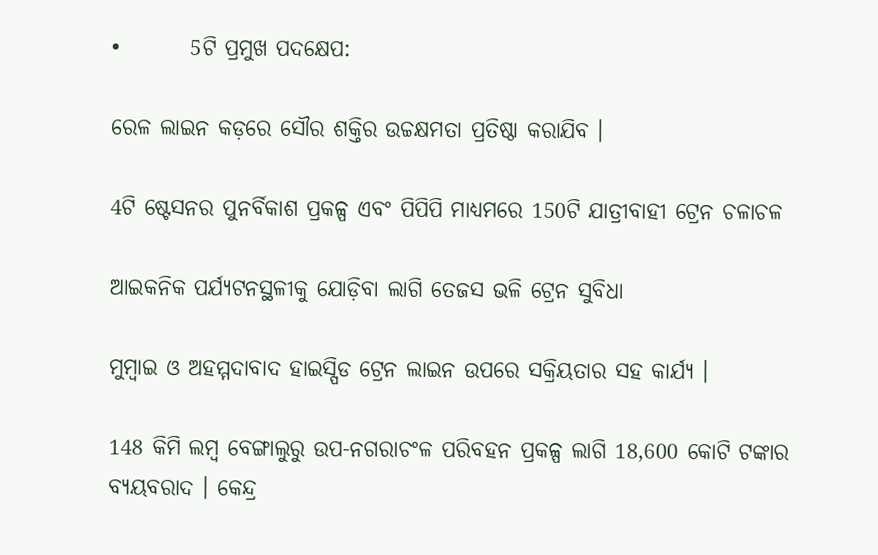•        5ଟି ପ୍ରମୁଖ ପଦକ୍ଷେପ:

ରେଳ ଲାଇନ କଡ଼ରେ ସୌର ଶକ୍ତିର ଉଚ୍ଚକ୍ଷମତା ପ୍ରତିଷ୍ଠା କରାଯିବ ।

4ଟି ଷ୍ଟେସନର ପୁନର୍ବିକାଶ ପ୍ରକଳ୍ପ ଏବଂ ପିପିପି ମାଧ୍ୟମରେ 150ଟି ଯାତ୍ରୀବାହୀ ଟ୍ରେନ ଚଳାଚଳ

ଆଇକନିକ ପର୍ଯ୍ୟଟନସ୍ଥଳୀକୁ ଯୋଡ଼ିବା ଲାଗି ତେଜସ ଭଳି ଟ୍ରେନ ସୁବିଧା

ମୁମ୍ବାଇ ଓ ଅହମ୍ମଦାବାଦ ହାଇସ୍ପିଡ ଟ୍ରେନ ଲାଇନ ଉପରେ ସକ୍ରିୟତାର ସହ କାର୍ଯ୍ୟ ।

148 କିମି ଲମ୍ବ ବେଙ୍ଗାଲୁରୁ ଉପ-ନଗରାଚଂଳ ପରିବହନ ପ୍ରକଳ୍ପ ଲାଗି 18,600 କୋଟି ଟଙ୍କାର ବ୍ୟୟବରାଦ । କେନ୍ଦ୍ର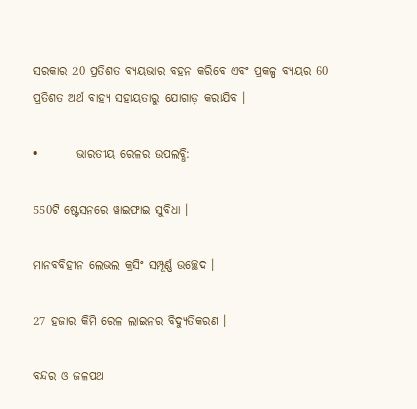ସରକାର 20 ପ୍ରତିଶତ ବ୍ୟୟଭାର ବହନ କରିବେ ଏବଂ ପ୍ରକଳ୍ପ ବ୍ୟୟର 60 ପ୍ରତିଶତ ଅର୍ଥ ବାହ୍ୟ ସହାୟତାରୁ ଯୋଗାଡ଼ କରାଯିବ ।

•        ଭାରତୀୟ ରେଳର ଉପଲବ୍ଧି:

550ଟି ଷ୍ଟେସନରେ ୱାଇଫାଇ ସୁବିଧା ।

ମାନବବିହୀନ ଲେଭଲ କ୍ରସିଂ ସମ୍ପୂର୍ଣ୍ଣ ଉଚ୍ଛେଦ ।

27 ହଜାର କିମି ରେଳ ଲାଇନର ବିଦ୍ୟୁତିକରଣ ।

ବନ୍ଦର ଓ ଜଳପଥ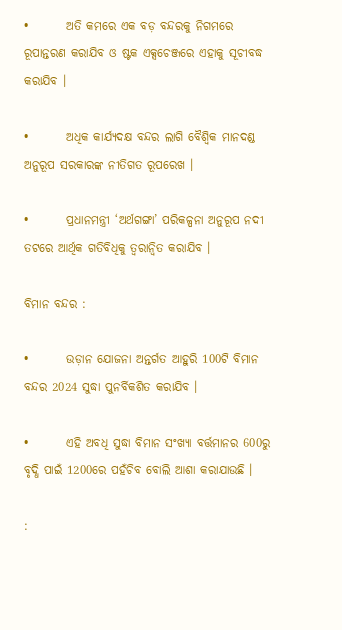•        ଅତି କମରେ ଏକ ବଡ଼ ବନ୍ଦରକୁ ନିଗମରେ ରୂପାନ୍ତରଣ କରାଯିବ ଓ ଷ୍ଟକ ଏକ୍ସଚେଞ୍ଜରେ ଏହାକୁ ସୂଚୀବଦ୍ଧ କରାଯିବ ।

•        ଅଧିକ କାର୍ଯ୍ୟଦକ୍ଷ ବନ୍ଦର ଲାଗି ବୈଶ୍ୱିକ ମାନଦଣ୍ଡ ଅନୁରୂପ ସରକାରଙ୍କ ନୀତିଗତ ରୂପରେଖ ।

•        ପ୍ରଧାନମନ୍ତ୍ରୀ ‘ଅର୍ଥଗଙ୍ଗା’ ପରିକଳ୍ପନା ଅନୁରୂପ ନଦୀ ତଟରେ ଆର୍ଥିକ ଗତିବିଧିକୁ ତ୍ୱରାନ୍ୱିତ କରାଯିବ ।

ବିମାନ ବନ୍ଦର :

•        ଉଡ଼ାନ ଯୋଜନା ଅନ୍ତର୍ଗତ ଆହୁରି 100ଟି ବିମାନ ବନ୍ଦର 2024 ସୁଦ୍ଧା ପୁନର୍ବିକଶିତ କରାଯିବ ।

•        ଏହି ଅବଧି ସୁଦ୍ଧା ବିମାନ ସଂଖ୍ୟା ବର୍ତ୍ତମାନର 600ରୁ ବୃଦ୍ଧି ପାଇଁ 1200ରେ ପହଁଚିବ ବୋଲି ଆଶା କରାଯାଉଛି ।

: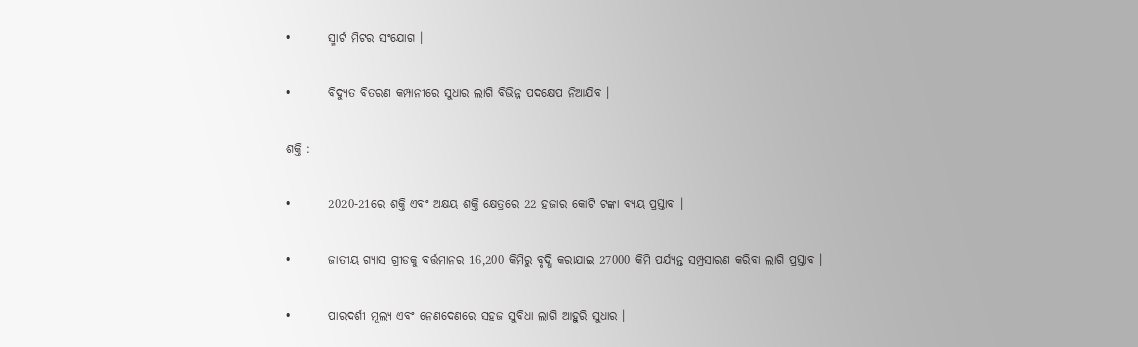•        ସ୍ମାର୍ଟ ମିଟର ସଂଯୋଗ ।

•        ବିଦ୍ୟୁତ ବିତରଣ କମ୍ପାନୀରେ ସୁଧାର ଲାଗି ବିଭିନ୍ନ ପଦକ୍ଷେପ ନିଆଯିବ ।

ଶକ୍ତି :

•        2020-21ରେ ଶକ୍ତି ଏବଂ ଅକ୍ଷୟ ଶକ୍ତି କ୍ଷେତ୍ରରେ 22 ହଜାର କୋଟି ଟଙ୍କା ବ୍ୟୟ ପ୍ରସ୍ତାବ ।

•        ଜାତୀୟ ଗ୍ୟାସ ଗ୍ରୀଡକୁ ବର୍ତ୍ତମାନର 16,200 କିମିରୁ ବୃଦ୍ଧି କରାଯାଇ 27000 କିମି ପର୍ଯ୍ୟନ୍ତ ସମ୍ପ୍ରସାରଣ କରିବା ଲାଗି ପ୍ରସ୍ତାବ ।

•        ପାରଦର୍ଶୀ ମୂଲ୍ୟ ଏବଂ ନେଣଦେଣରେ ସହଜ ସୁବିଧା ଲାଗି ଆହୁରି ସୁଧାର ।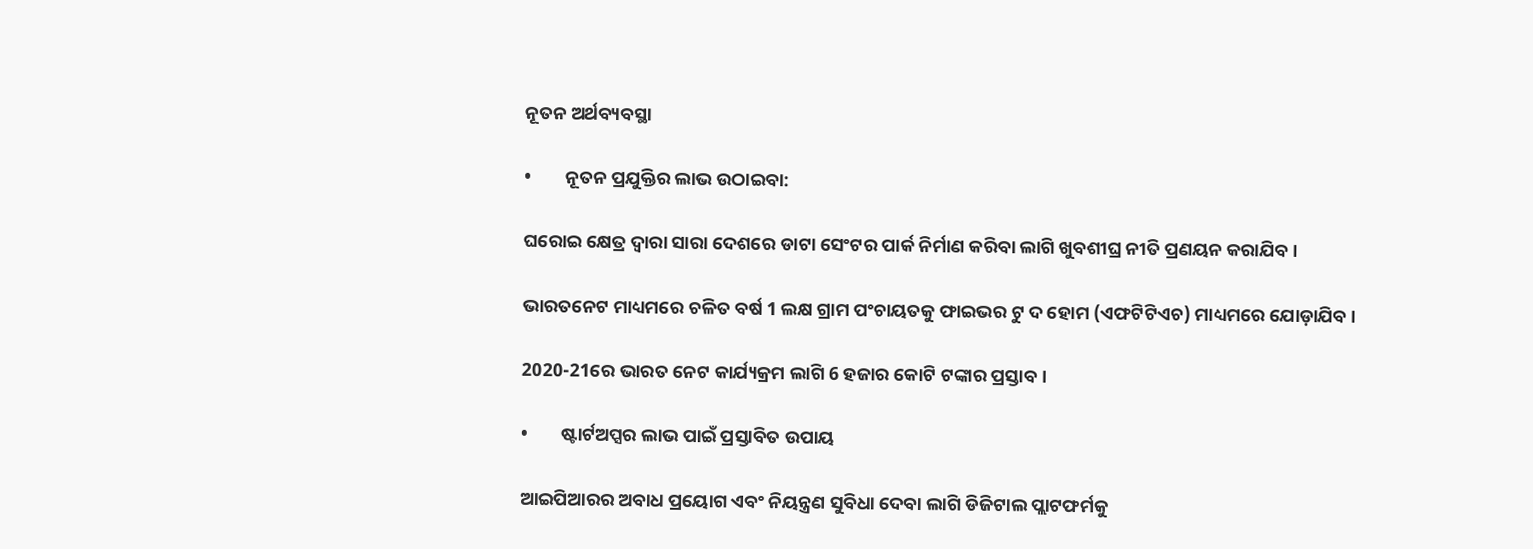ନୂତନ ଅର୍ଥବ୍ୟବସ୍ଥା

•        ନୂତନ ପ୍ରଯୁକ୍ତିର ଲାଭ ଉଠାଇବା:

ଘରୋଇ କ୍ଷେତ୍ର ଦ୍ୱାରା ସାରା ଦେଶରେ ଡାଟା ସେଂଟର ପାର୍କ ନିର୍ମାଣ କରିବା ଲାଗି ଖୁବଶୀଘ୍ର ନୀତି ପ୍ରଣୟନ କରାଯିବ ।

ଭାରତନେଟ ମାଧ୍ୟମରେ ଚଳିତ ବର୍ଷ 1 ଲକ୍ଷ ଗ୍ରାମ ପଂଚାୟତକୁ ଫାଇଭର ଟୁ ଦ ହୋମ (ଏଫଟିଟିଏଚ) ମାଧ୍ୟମରେ ଯୋଡ଼ାଯିବ ।

2020-21ରେ ଭାରତ ନେଟ କାର୍ଯ୍ୟକ୍ରମ ଲାଗି 6 ହଜାର କୋଟି ଟଙ୍କାର ପ୍ରସ୍ତାବ ।

•        ଷ୍ଟାର୍ଟଅପ୍ସର ଲାଭ ପାଇଁ ପ୍ରସ୍ତାବିତ ଉପାୟ

ଆଇପିଆରର ଅବାଧ ପ୍ରୟୋଗ ଏବଂ ନିୟନ୍ତ୍ରଣ ସୁବିଧା ଦେବା ଲାଗି ଡିଜିଟାଲ ପ୍ଲାଟଫର୍ମକୁ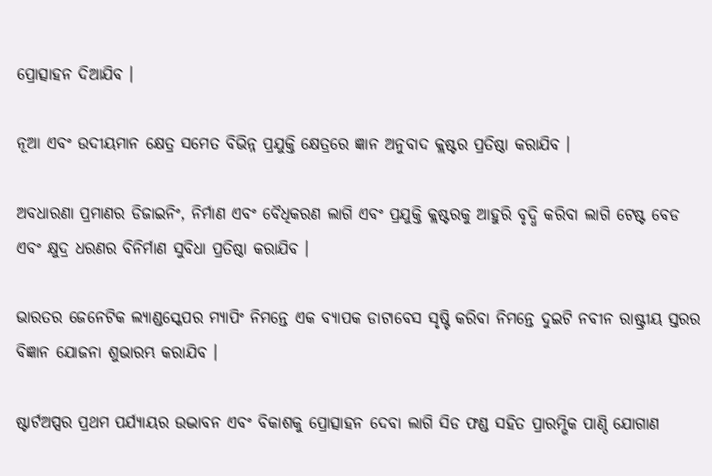ପ୍ରୋତ୍ସାହନ ଦିଆଯିବ ।

ନୂଆ ଏବଂ ଉଦୀୟମାନ କ୍ଷେତ୍ର ସମେତ ବିଭିନ୍ନ ପ୍ରଯୁକ୍ତି କ୍ଷେତ୍ରରେ ଜ୍ଞାନ ଅନୁବାଦ କ୍ଲଷ୍ଟର ପ୍ରତିଷ୍ଠା କରାଯିବ ।

ଅବଧାରଣା ପ୍ରମାଣର ଡିଜାଇନିଂ, ନିର୍ମାଣ ଏବଂ ବୈଧିକରଣ ଲାଗି ଏବଂ ପ୍ରଯୁକ୍ତି କ୍ଲଷ୍ଟରକୁ ଆହୁରି ବୃଦ୍ଧି କରିବା ଲାଗି ଟେଷ୍ଟ ବେଡ ଏବଂ କ୍ଷୁଦ୍ର ଧରଣର ବିନିର୍ମାଣ ସୁବିଧା ପ୍ରତିଷ୍ଠା କରାଯିବ ।

ଭାରତର ଜେନେଟିକ ଲ୍ୟାଣ୍ଡସ୍କେପର ମ୍ୟାପିଂ ନିମନ୍ତେ ଏକ ବ୍ୟାପକ ଡାଟାବେସ ସୃଷ୍ଟି କରିବା ନିମନ୍ତେ ଦୁଇଟି ନବୀନ ରାଷ୍ଟ୍ରୀୟ ସ୍ତରର ବିଜ୍ଞାନ ଯୋଜନା ଶୁଭାରମ୍ଭ କରାଯିବ ।

ଷ୍ଟାର୍ଟଅପ୍ସର ପ୍ରଥମ ପର୍ଯ୍ୟାୟର ଉଦ୍ଭାବନ ଏବଂ ବିକାଶକୁ ପ୍ରୋତ୍ସାହନ ଦେବା ଲାଗି ସିଡ ଫଣ୍ଡ ସହିତ ପ୍ରାରମ୍ଭିକ ପାଣ୍ଠି ଯୋଗାଣ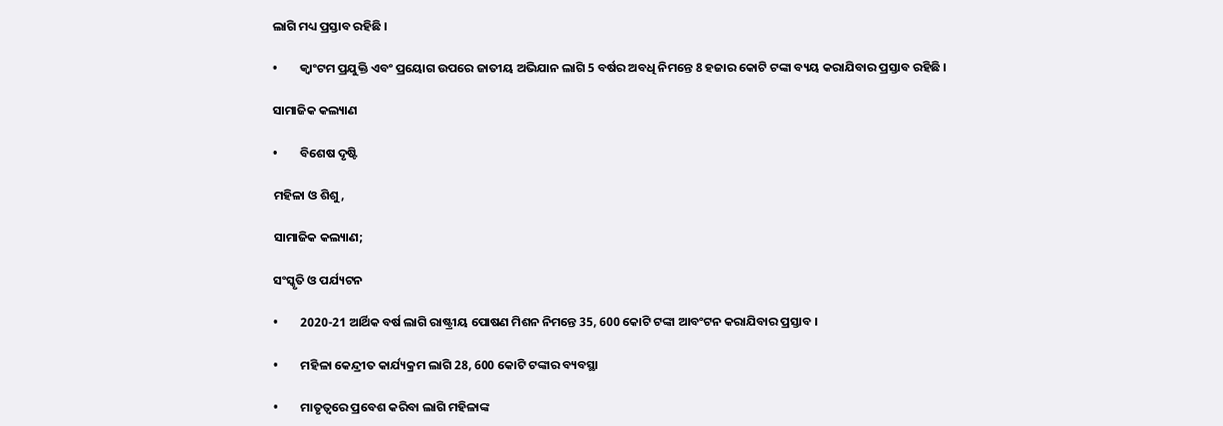ଲାଗି ମଧ୍ୟ ପ୍ରସ୍ତାବ ରହିଛି ।

•        କ୍ୱାଂଟମ ପ୍ରଯୁକ୍ତି ଏବଂ ପ୍ରୟୋଗ ଉପରେ ଜାତୀୟ ଅଭିଯାନ ଲାଗି 5 ବର୍ଷର ଅବଧି ନିମନ୍ତେ 8 ହଜାର କୋଟି ଟଙ୍କା ବ୍ୟୟ କରାଯିବାର ପ୍ରସ୍ତାବ ରହିଛି ।

ସାମାଜିକ କଲ୍ୟାଣ

•        ବିଶେଷ ଦୃଷ୍ଟି

ମହିଳା ଓ ଶିଶୁ,

ସାମାଜିକ କଲ୍ୟାଣ;

ସଂସ୍କୃତି ଓ ପର୍ଯ୍ୟଟନ

•        2020-21 ଆର୍ଥିକ ବର୍ଷ ଲାଗି ରାଷ୍ଟ୍ରୀୟ ପୋଷଣ ମିଶନ ନିମନ୍ତେ 35, 600 କୋଟି ଟଙ୍କା ଆବଂଟନ କରାଯିବାର ପ୍ରସ୍ତାବ ।

•        ମହିଳା କେନ୍ଦ୍ରୀତ କାର୍ଯ୍ୟକ୍ରମ ଲାଗି 28, 600 କୋଟି ଟଙ୍କାର ବ୍ୟବସ୍ଥା

•        ମାତୃତ୍ୱରେ ପ୍ରବେଶ କରିବା ଲାଗି ମହିଳାଙ୍କ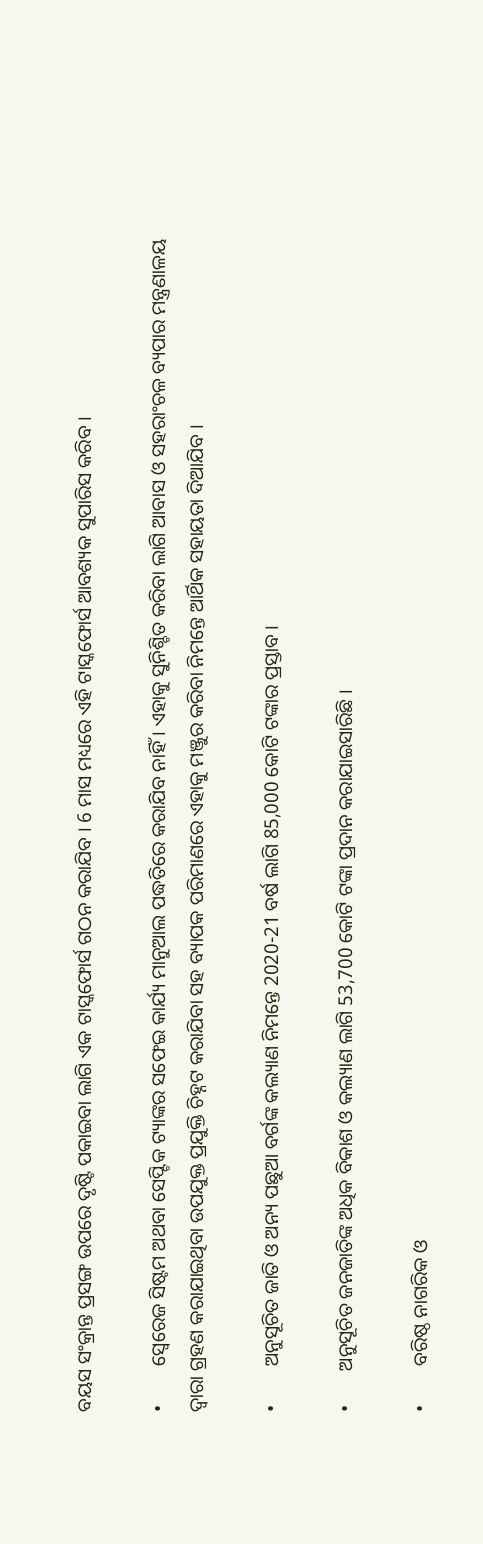ବୟସ ସଂକ୍ରାନ୍ତ ପ୍ରସଙ୍ଗ ଉପରେ ଦୃଷ୍ଟି ପକାଇବା ଲାଗି ଏକ ଟାସ୍କଫୋର୍ସ ଗଠନ କରାଯିବ । 6 ମାସ ମଧ୍ୟରେ ଏହି ଟାସ୍କଫୋର୍ସ ଆବଶ୍ୟକ ସୁପାରିସ କରିବ ।

•        ସ୍ୱେରେଜ ସିଷ୍ଟମ ଅଥବା ସେପ୍ଟିକ ଟ୍ୟାଙ୍କର ସଫେଇ କାର୍ଯ୍ୟ ମାନୁଆଲ ପଦ୍ଧତିରେ କରାଯିବ ନାହିଁ । ଏହାକୁ ସୁନିଶ୍ଚିତ କରିବା ଲାଗି ଆବାସ ଓ ସହରାଂଚଳ ବ୍ୟପାର ମନ୍ତ୍ରଣାଳୟ ଦ୍ୱାରା ଗ୍ରହଣ କରାଯାଇଥିବା ଉପଯୁକ୍ତ ପ୍ରଯୁକ୍ତି ଚିହ୍ନଟ କରାଯିବା ସହ ବ୍ୟାପକ ପରିମାଣରେ ଏହାକୁ ମଞ୍ଜୁର କରିବା ନିମନ୍ତେ ଆର୍ଥିକ ସହାୟତା ଦିଆଯିବ ।

•        ଅନୁସୂଚିତ ଜାତି ଓ ଅନ୍ୟ ପଛୁଆ ବର୍ଗଙ୍କ କଲ୍ୟାଣ ନିମନ୍ତେ 2020-21 ବର୍ଷ ଲାଗି 85,000 କୋଟି ଟଙ୍କାର ପ୍ରସ୍ତାବ ।

•       ଅନୁସୂଚିତ ଜନଜାତିଙ୍କ ଅଧିକ ବିକାଶ ଓ କଲ୍ୟାଣ ଲାଗି 53,700 କୋଟି ଟଙ୍କା ପ୍ରଦାନ କରାଯାଇସାରିଛି ।

•        ବରିଷ୍ଠ ନାଗରିକ ଓ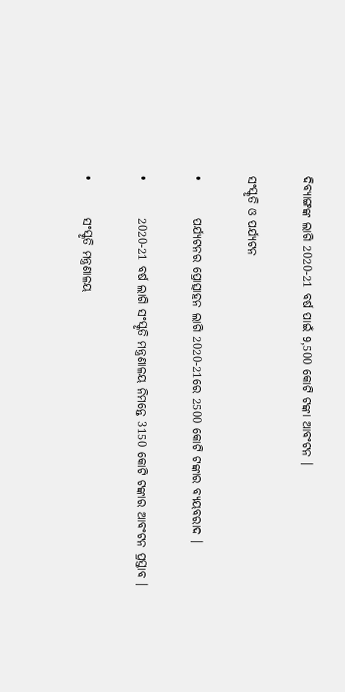ଦିବ୍ୟାଙ୍ଗଙ୍କ ଲାଗି 2020-21 ବର୍ଷ ପାଇଁ 9,500 କୋଟି ଟଙ୍କା ଆବଂଟନ ।

ସଂସ୍କୃତି ଓ ପର୍ଯ୍ୟଟନ

•        ପର୍ଯ୍ୟଟନର ପ୍ରୋତ୍ସାହନ ଲାଗି 2020-21ରେ 2500 କୋଟି ଟଙ୍କାର ବ୍ୟୟବରାଦ ।

•        2020-21 ବର୍ଷ ଲାଗି ସଂସ୍କୃତି ମନ୍ତ୍ରଣାଳୟ ନିମନ୍ତେ 3150 କୋଟି ଟଙ୍କାର ଆବଂଟନ ପ୍ରସ୍ତାବ ।

•        ସଂସ୍କୃତି ମନ୍ତ୍ରଣାଳୟ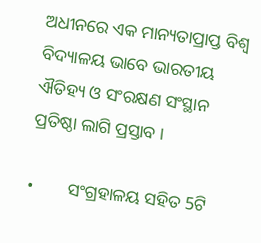ଅଧୀନରେ ଏକ ମାନ୍ୟତାପ୍ରାପ୍ତ ବିଶ୍ୱ ବିଦ୍ୟାଳୟ ଭାବେ ଭାରତୀୟ ଐତିହ୍ୟ ଓ ସଂରକ୍ଷଣ ସଂସ୍ଥାନ ପ୍ରତିଷ୍ଠା ଲାଗି ପ୍ରସ୍ତାବ ।

•        ସଂଗ୍ରହାଳୟ ସହିତ 5ଟି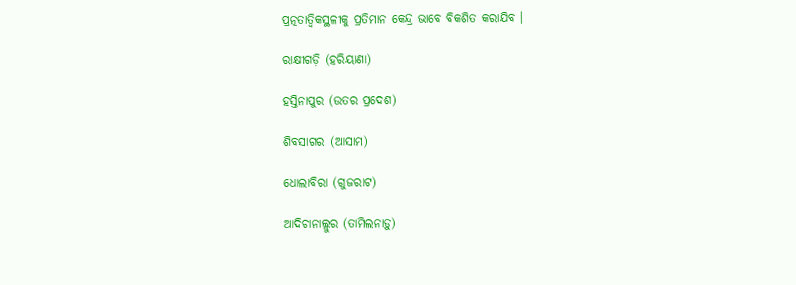ପ୍ରତ୍ନତାତ୍ୱିକସ୍ଥଳୀକୁ ପ୍ରତିମାନ କେନ୍ଦ୍ର ଭାବେ ବିକଶିତ କରାଯିବ ।

ରାକ୍ଷୀଗଡ଼ି (ହରିୟାଣା)

ହସ୍ତିନାପୁର (ଉତର ପ୍ରଦେଶ)

ଶିବସାଗର (ଆସାମ)

ଧୋଲାବିରା (ଗୁଜରାଟ)

ଆଦିଚାନାଲ୍ଲୁର (ତାମିଲନାଡ଼ୁ)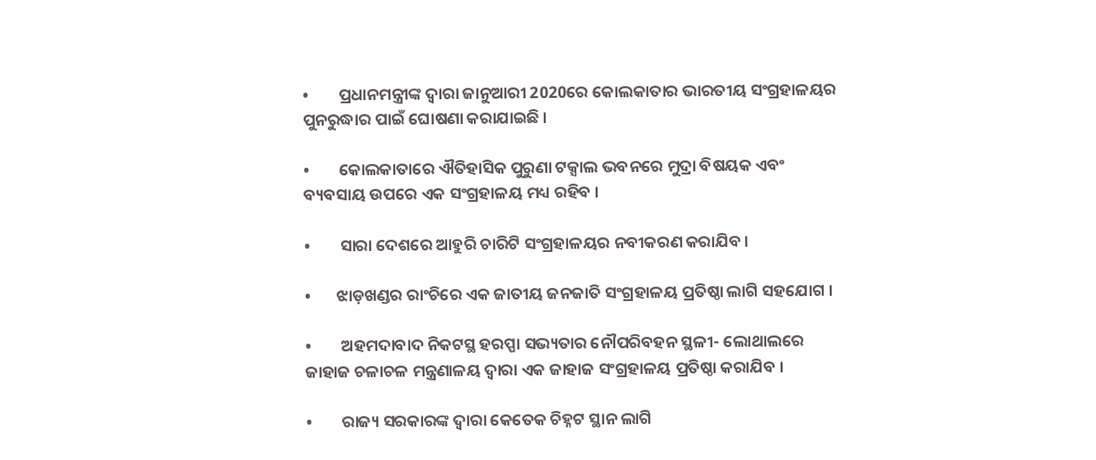•        ପ୍ରଧାନମନ୍ତ୍ରୀଙ୍କ ଦ୍ୱାରା ଜାନୁଆରୀ 2020ରେ କୋଲକାତାର ଭାରତୀୟ ସଂଗ୍ରହାଳୟର ପୁନରୁଦ୍ଧାର ପାଇଁ ଘୋଷଣା କରାଯାଇଛି ।

•        କୋଲକାତାରେ ଐତିହାସିକ ପୁରୁଣା ଟକ୍ସାଲ ଭବନରେ ମୁଦ୍ରା ବିଷୟକ ଏବଂ ବ୍ୟବସାୟ ଉପରେ ଏକ ସଂଗ୍ରହାଳୟ ମଧ୍ୟ ରହିବ ।

•        ସାରା ଦେଶରେ ଆହୁରି ଚାରିଟି ସଂଗ୍ରହାଳୟର ନବୀକରଣ କରାଯିବ ।

•       ଝାଡ଼ଖଣ୍ଡର ରାଂଚିରେ ଏକ ଜାତୀୟ ଜନଜାତି ସଂଗ୍ରହାଳୟ ପ୍ରତିଷ୍ଠା ଲାଗି ସହଯୋଗ ।

•        ଅହମଦାବାଦ ନିକଟସ୍ଥ ହରପ୍ପା ସଭ୍ୟତାର ନୌପରିବହନ ସ୍ଥଳୀ- ଲୋଥାଲରେ ଜାହାଜ ଚଳାଚଳ ମନ୍ତ୍ରଣାଳୟ ଦ୍ୱାରା ଏକ ଜାହାଜ ସଂଗ୍ରହାଳୟ ପ୍ରତିଷ୍ଠା କରାଯିବ ।

•        ରାଜ୍ୟ ସରକାରଙ୍କ ଦ୍ୱାରା କେତେକ ଚିହ୍ନଟ ସ୍ଥାନ ଲାଗି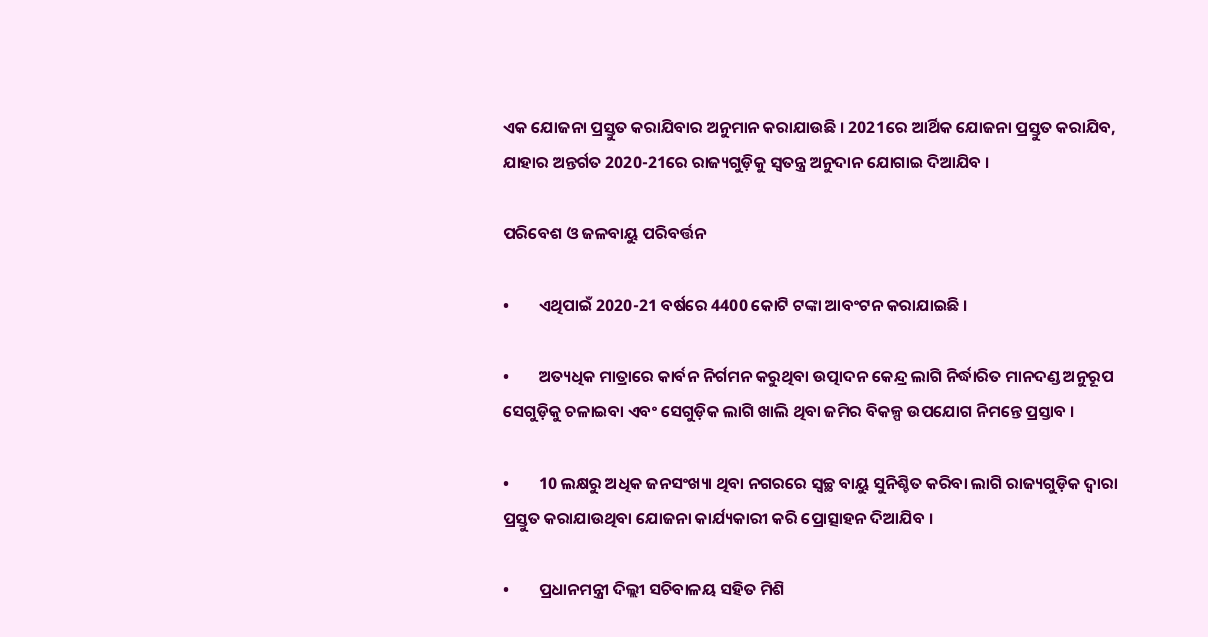ଏକ ଯୋଜନା ପ୍ରସ୍ତୁତ କରାଯିବାର ଅନୁମାନ କରାଯାଉଛି । 2021ରେ ଆର୍ଥିକ ଯୋଜନା ପ୍ରସ୍ତୁତ କରାଯିବ, ଯାହାର ଅନ୍ତର୍ଗତ 2020-21ରେ ରାଜ୍ୟଗୁଡ଼ିକୁ ସ୍ୱତନ୍ତ୍ର ଅନୁଦାନ ଯୋଗାଇ ଦିଆଯିବ ।

ପରିବେଶ ଓ ଜଳବାୟୁ ପରିବର୍ତ୍ତନ

•        ଏଥିପାଇଁ 2020-21 ବର୍ଷରେ 4400 କୋଟି ଟଙ୍କା ଆବଂଟନ କରାଯାଇଛି ।

•        ଅତ୍ୟଧିକ ମାତ୍ରାରେ କାର୍ବନ ନିର୍ଗମନ କରୁଥିବା ଉତ୍ପାଦନ କେନ୍ଦ୍ର ଲାଗି ନିର୍ଦ୍ଧାରିତ ମାନଦଣ୍ଡ ଅନୁରୂପ ସେଗୁଡ଼ିକୁ ଚଳାଇବା ଏବଂ ସେଗୁଡ଼ିକ ଲାଗି ଖାଲି ଥିବା ଜମିର ବିକଳ୍ପ ଉପଯୋଗ ନିମନ୍ତେ ପ୍ରସ୍ତାବ ।

•        10 ଲକ୍ଷରୁ ଅଧିକ ଜନସଂଖ୍ୟା ଥିବା ନଗରରେ ସ୍ୱଚ୍ଛ ବାୟୁ ସୁନିଶ୍ଚିତ କରିବା ଲାଗି ରାଜ୍ୟଗୁଡ଼ିକ ଦ୍ୱାରା ପ୍ରସ୍ତୁତ କରାଯାଉଥିବା ଯୋଜନା କାର୍ଯ୍ୟକାରୀ କରି ପ୍ରୋତ୍ସାହନ ଦିଆଯିବ ।

•        ପ୍ରଧାନମନ୍ତ୍ରୀ ଦିଲ୍ଲୀ ସଚିବାଳୟ ସହିତ ମିଶି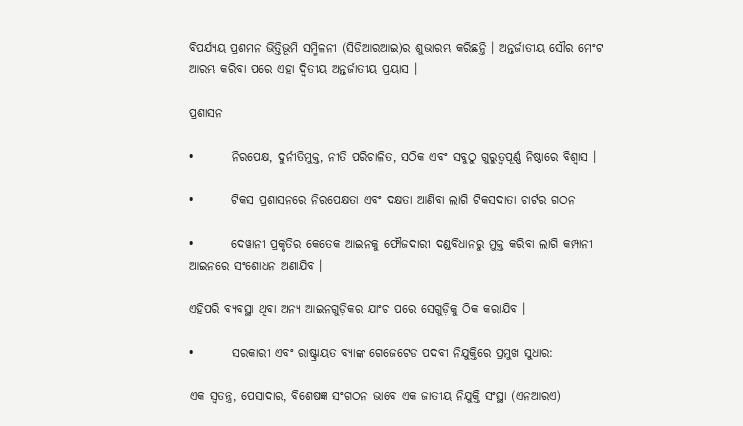ବିପର୍ଯ୍ୟୟ ପ୍ରଶମନ ଭିତ୍ତିଭୂମି ସମ୍ମିଳନୀ (ସିଡିଆରଆଇ)ର ଶୁଭାରମ୍ଭ କରିଛନ୍ତି । ଅନ୍ତର୍ଜାତୀୟ ସୌର ମେଂଟ ଆରମ୍ଭ କରିବା ପରେ ଏହା ଦ୍ୱିତୀୟ ଅନ୍ତର୍ଜାତୀୟ ପ୍ରୟାସ ।

ପ୍ରଶାସନ

•        ନିରପେକ୍ଷ, ଦୁର୍ନୀତିମୁକ୍ତ, ନୀତି ପରିଚାଳିତ, ସଠିକ ଏବଂ ସବୁଠୁ ଗୁରୁତ୍ୱପୂର୍ଣ୍ଣ ନିଷ୍ଠାରେ ବିଶ୍ୱାସ ।

•        ଟିକସ ପ୍ରଶାସନରେ ନିରପେକ୍ଷତା ଏବଂ ଦକ୍ଷତା ଆଣିବା ଲାଗି ଟିକସଦାତା ଚାର୍ଟର ଗଠନ

•        ଦେୱାନୀ ପ୍ରକୃତିର କେତେକ ଆଇନକୁ ଫୌଜଦାରୀ ଦଣ୍ଡବିଧାନରୁ ମୁକ୍ତ କରିବା ଲାଗି କମ୍ପାନୀ ଆଇନରେ ସଂଶୋଧନ ଅଣାଯିବ ।

ଏହିପରି ବ୍ୟବସ୍ଥା ଥିବା ଅନ୍ୟ ଆଇନଗୁଡ଼ିକର ଯାଂଚ ପରେ ସେଗୁଡ଼ିକୁ ଠିକ କରାଯିବ ।

•        ସରକାରୀ ଏବଂ ରାଷ୍ଟ୍ରାୟତ ବ୍ୟାଙ୍କ ଗେଜେଟେଡ ପଦବୀ ନିଯୁକ୍ତିରେ ପ୍ରମୁଖ ସୁଧାର:

ଏକ ସ୍ୱତନ୍ତ୍ର, ପେସାଦାର, ବିଶେଷଜ୍ଞ ସଂଗଠନ ଭାବେ ଏକ ଜାତୀୟ ନିଯୁକ୍ତି ସଂସ୍ଥା (ଏନଆରଏ)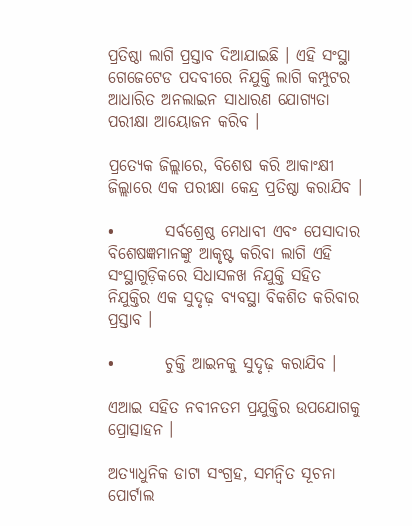ପ୍ରତିଷ୍ଠା ଲାଗି ପ୍ରସ୍ତାବ ଦିଆଯାଇଛି । ଏହି ସଂସ୍ଥା ଗେଜେଟେଡ ପଦବୀରେ ନିଯୁକ୍ତି ଲାଗି କମ୍ପୁଟର ଆଧାରିତ ଅନଲାଇନ ସାଧାରଣ ଯୋଗ୍ୟତା ପରୀକ୍ଷା ଆୟୋଜନ କରିବ ।

ପ୍ରତ୍ୟେକ ଜିଲ୍ଲାରେ, ବିଶେଷ କରି ଆକାଂକ୍ଷୀ ଜିଲ୍ଲାରେ ଏକ ପରୀକ୍ଷା କେନ୍ଦ୍ର ପ୍ରତିଷ୍ଠା କରାଯିବ ।

•        ସର୍ବଶ୍ରେଷ୍ଠ ମେଧାବୀ ଏବଂ ପେସାଦାର ବିଶେଷଜ୍ଞମାନଙ୍କୁ ଆକୃଷ୍ଟ କରିବା ଲାଗି ଏହି ସଂସ୍ଥାଗୁଡ଼ିକରେ ସିଧାସଳଖ ନିଯୁକ୍ତି ସହିତ ନିଯୁକ୍ତିର ଏକ ସୁଦୃଢ଼ ବ୍ୟବସ୍ଥା ବିକଶିତ କରିବାର ପ୍ରସ୍ତାବ ।

•        ଚୁକ୍ତି ଆଇନକୁ ସୁଦୃଢ଼ କରାଯିବ ।

ଏଆଇ ସହିତ ନବୀନତମ ପ୍ରଯୁକ୍ତିର ଉପଯୋଗକୁ ପ୍ରୋତ୍ସାହନ ।

ଅତ୍ୟାଧୁନିକ ଡାଟା ସଂଗ୍ରହ, ସମନ୍ୱିତ ସୂଚନା ପୋର୍ଟାଲ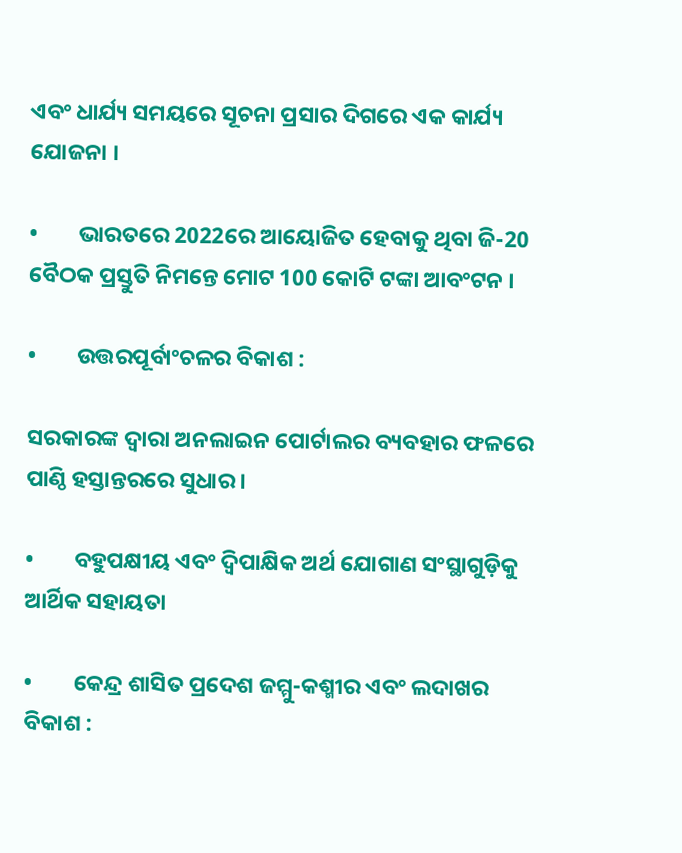ଏବଂ ଧାର୍ଯ୍ୟ ସମୟରେ ସୂଚନା ପ୍ରସାର ଦିଗରେ ଏକ କାର୍ଯ୍ୟ ଯୋଜନା ।

•        ଭାରତରେ 2022ରେ ଆୟୋଜିତ ହେବାକୁ ଥିବା ଜି-20 ବୈଠକ ପ୍ରସ୍ତୁତି ନିମନ୍ତେ ମୋଟ 100 କୋଟି ଟଙ୍କା ଆବଂଟନ ।

•        ଉତ୍ତରପୂର୍ବାଂଚଳର ବିକାଶ :

ସରକାରଙ୍କ ଦ୍ୱାରା ଅନଲାଇନ ପୋର୍ଟାଲର ବ୍ୟବହାର ଫଳରେ ପାଣ୍ଠି ହସ୍ତାନ୍ତରରେ ସୁଧାର ।

•        ବହୁପକ୍ଷୀୟ ଏବଂ ଦ୍ୱିପାକ୍ଷିକ ଅର୍ଥ ଯୋଗାଣ ସଂସ୍ଥାଗୁଡ଼ିକୁ ଆର୍ଥିକ ସହାୟତା

•        କେନ୍ଦ୍ର ଶାସିତ ପ୍ରଦେଶ ଜମ୍ମୁ-କଶ୍ମୀର ଏବଂ ଲଦାଖର ବିକାଶ :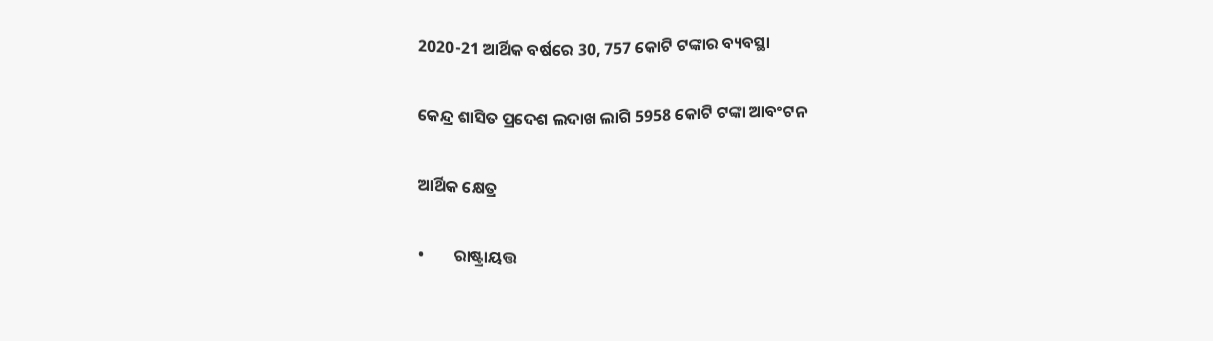2020-21 ଆର୍ଥିକ ବର୍ଷରେ 30, 757 କୋଟି ଟଙ୍କାର ବ୍ୟବସ୍ଥା

କେନ୍ଦ୍ର ଶାସିତ ପ୍ରଦେଶ ଲଦାଖ ଲାଗି 5958 କୋଟି ଟଙ୍କା ଆବଂଟନ

ଆର୍ଥିକ କ୍ଷେତ୍ର

•        ରାଷ୍ଟ୍ରାୟତ୍ତ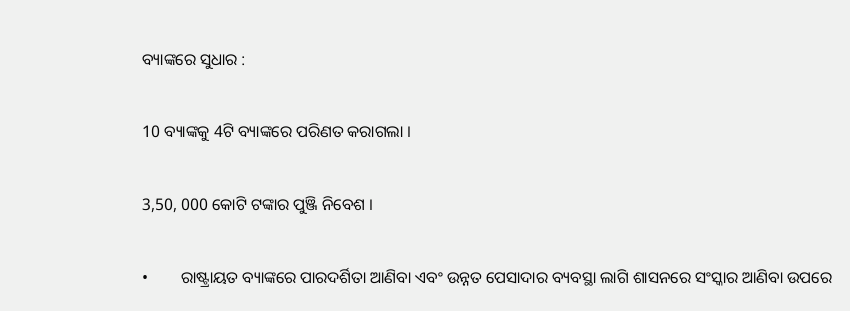ବ୍ୟାଙ୍କରେ ସୁଧାର :

10 ବ୍ୟାଙ୍କକୁ 4ଟି ବ୍ୟାଙ୍କରେ ପରିଣତ କରାଗଲା ।

3,50, 000 କୋଟି ଟଙ୍କାର ପୁଞ୍ଜି ନିବେଶ ।

•        ରାଷ୍ଟ୍ରାୟତ ବ୍ୟାଙ୍କରେ ପାରଦର୍ଶିତା ଆଣିବା ଏବଂ ଉନ୍ନତ ପେସାଦାର ବ୍ୟବସ୍ଥା ଲାଗି ଶାସନରେ ସଂସ୍କାର ଆଣିବା ଉପରେ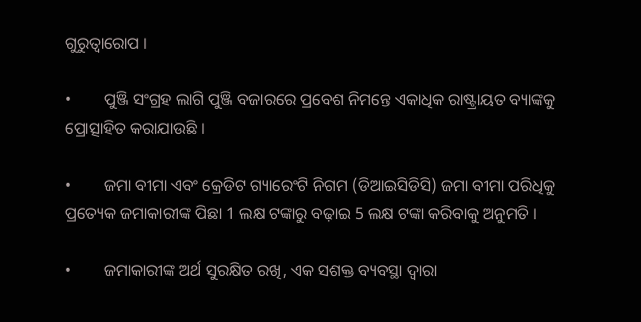ଗୁରୁତ୍ୱାରୋପ ।

•        ପୁଞ୍ଜି ସଂଗ୍ରହ ଲାଗି ପୁଞ୍ଜି ବଜାରରେ ପ୍ରବେଶ ନିମନ୍ତେ ଏକାଧିକ ରାଷ୍ଟ୍ରାୟତ ବ୍ୟାଙ୍କକୁ ପ୍ରୋତ୍ସାହିତ କରାଯାଉଛି ।

•        ଜମା ବୀମା ଏବଂ କ୍ରେଡିଟ ଗ୍ୟାରେଂଟି ନିଗମ (ଡିଆଇସିଡିସି) ଜମା ବୀମା ପରିଧିକୁ ପ୍ରତ୍ୟେକ ଜମାକାରୀଙ୍କ ପିଛା 1 ଲକ୍ଷ ଟଙ୍କାରୁ ବଢ଼ାଇ 5 ଲକ୍ଷ ଟଙ୍କା କରିବାକୁ ଅନୁମତି ।

•        ଜମାକାରୀଙ୍କ ଅର୍ଥ ସୁରକ୍ଷିତ ରଖି, ଏକ ସଶକ୍ତ ବ୍ୟବସ୍ଥା ଦ୍ୱାରା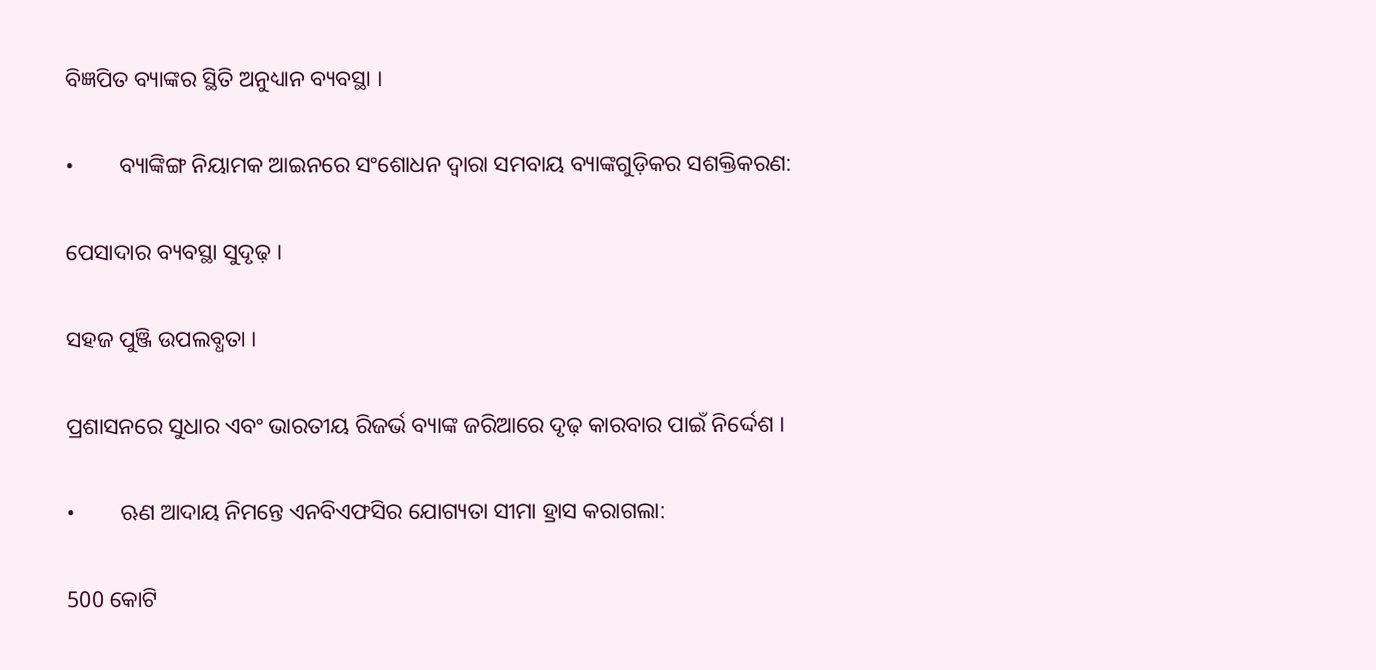ବିଜ୍ଞପିତ ବ୍ୟାଙ୍କର ସ୍ଥିତି ଅନୁଧ୍ୟାନ ବ୍ୟବସ୍ଥା ।

•        ବ୍ୟାଙ୍କିଙ୍ଗ ନିୟାମକ ଆଇନରେ ସଂଶୋଧନ ଦ୍ୱାରା ସମବାୟ ବ୍ୟାଙ୍କଗୁଡ଼ିକର ସଶକ୍ତିକରଣ:

ପେସାଦାର ବ୍ୟବସ୍ଥା ସୁଦୃଢ଼ ।

ସହଜ ପୁଞ୍ଜି ଉପଲବ୍ଧତା ।

ପ୍ରଶାସନରେ ସୁଧାର ଏବଂ ଭାରତୀୟ ରିଜର୍ଭ ବ୍ୟାଙ୍କ ଜରିଆରେ ଦୃଢ଼ କାରବାର ପାଇଁ ନିର୍ଦ୍ଦେଶ ।

•        ଋଣ ଆଦାୟ ନିମନ୍ତେ ଏନବିଏଫସିର ଯୋଗ୍ୟତା ସୀମା ହ୍ରାସ କରାଗଲା:

500 କୋଟି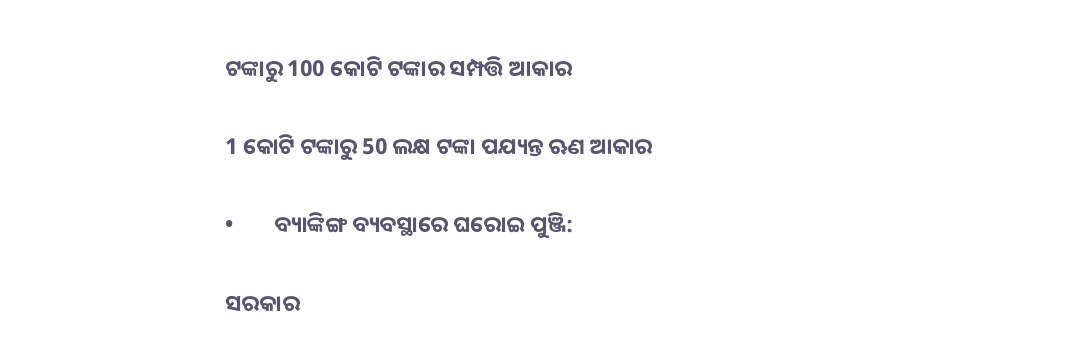ଟଙ୍କାରୁ 100 କୋଟି ଟଙ୍କାର ସମ୍ପତ୍ତି ଆକାର

1 କୋଟି ଟଙ୍କାରୁ 50 ଲକ୍ଷ ଟଙ୍କା ପଯ୍ୟନ୍ତ ଋଣ ଆକାର

•        ବ୍ୟାଙ୍କିଙ୍ଗ ବ୍ୟବସ୍ଥାରେ ଘରୋଇ ପୁଞ୍ଜି:

ସରକାର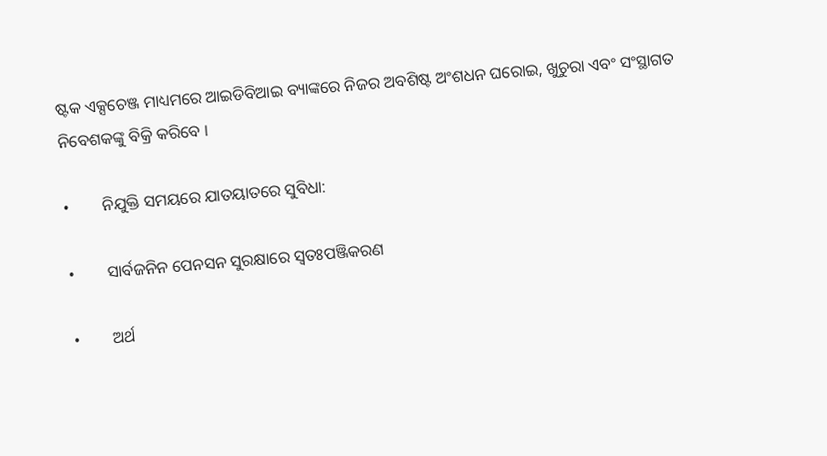ଷ୍ଟକ ଏକ୍ସଚେଞ୍ଜ ମାଧ୍ୟମରେ ଆଇଡିବିଆଇ ବ୍ୟାଙ୍କରେ ନିଜର ଅବଶିଷ୍ଟ ଅଂଶଧନ ଘରୋଇ, ଖୁଚୁରା ଏବଂ ସଂସ୍ଥାଗତ ନିବେଶକଙ୍କୁ ବିକ୍ରି କରିବେ ।

•        ନିଯୁକ୍ତି ସମୟରେ ଯାତୟାତରେ ସୁବିଧା:

•        ସାର୍ବଜନିନ ପେନସନ ସୁରକ୍ଷାରେ ସ୍ୱତଃପଞ୍ଜିକରଣ

•        ଅର୍ଥ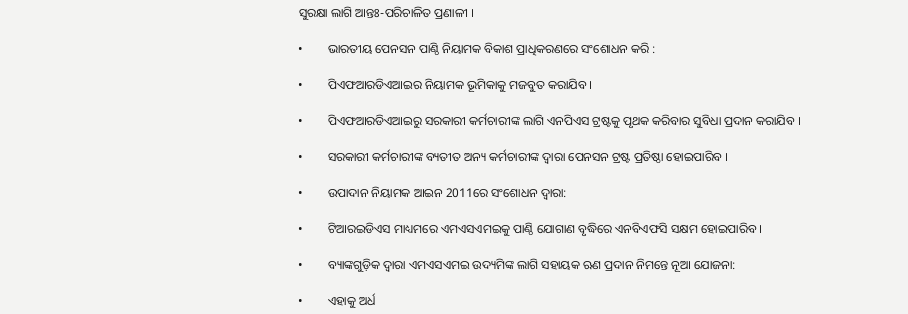ସୁରକ୍ଷା ଲାଗି ଆନ୍ତଃ-ପରିଚାଳିତ ପ୍ରଣାଳୀ ।

•        ଭାରତୀୟ ପେନସନ ପାଣ୍ଠି ନିୟାମକ ବିକାଶ ପ୍ରାଧିକରଣରେ ସଂଶୋଧନ କରି :

•        ପିଏଫଆରଡିଏଆଇର ନିୟାମକ ଭୂମିକାକୁ ମଜବୁତ କରାଯିବ ।

•        ପିଏଫଆରଡିଏଆଇରୁ ସରକାରୀ କର୍ମଚାରୀଙ୍କ ଲାଗି ଏନପିଏସ ଟ୍ରଷ୍ଟକୁ ପୃଥକ କରିବାର ସୁବିଧା ପ୍ରଦାନ କରାଯିବ ।

•        ସରକାରୀ କର୍ମଚାରୀଙ୍କ ବ୍ୟତୀତ ଅନ୍ୟ କର୍ମଚାରୀଙ୍କ ଦ୍ୱାରା ପେନସନ ଟ୍ରଷ୍ଟ ପ୍ରତିଷ୍ଠା ହୋଇପାରିବ ।

•        ଉପାଦାନ ନିୟାମକ ଆଇନ 2011ରେ ସଂଶୋଧନ ଦ୍ୱାରା:

•        ଟିଆରଇଡିଏସ ମାଧ୍ୟମରେ ଏମଏସଏମଇକୁ ପାଣ୍ଠି ଯୋଗାଣ ବୃଦ୍ଧିରେ ଏନବିଏଫସି ସକ୍ଷମ ହୋଇପାରିବ ।

•        ବ୍ୟାଙ୍କଗୁଡ଼ିକ ଦ୍ୱାରା ଏମଏସଏମଇ ଉଦ୍ୟମିଙ୍କ ଲାଗି ସହାୟକ ଋଣ ପ୍ରଦାନ ନିମନ୍ତେ ନୂଆ ଯୋଜନା:

•        ଏହାକୁ ଅର୍ଧ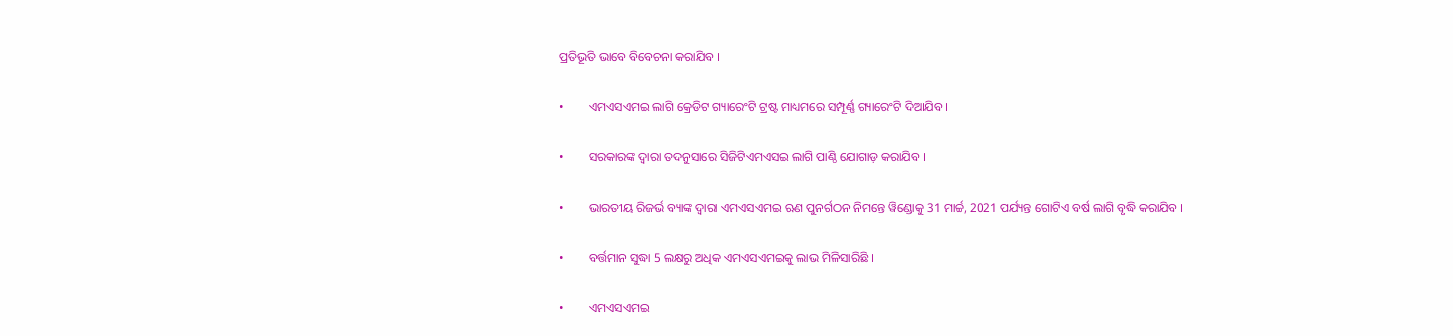ପ୍ରତିଭୂତି ଭାବେ ବିବେଚନା କରାଯିବ ।

•        ଏମଏସଏମଇ ଲାଗି କ୍ରେଡିଟ ଗ୍ୟାରେଂଟି ଟ୍ରଷ୍ଟ ମାଧ୍ୟମରେ ସମ୍ପୂର୍ଣ୍ଣ ଗ୍ୟାରେଂଟି ଦିଆଯିବ ।

•        ସରକାରଙ୍କ ଦ୍ୱାରା ତଦନୁସାରେ ସିଜିଟିଏମଏସଇ ଲାଗି ପାଣ୍ଠି ଯୋଗାଡ଼ କରାଯିବ ।

•        ଭାରତୀୟ ରିଜର୍ଭ ବ୍ୟାଙ୍କ ଦ୍ୱାରା ଏମଏସଏମଇ ଋଣ ପୁନର୍ଗଠନ ନିମନ୍ତେ ୱିଣ୍ଡୋକୁ 31 ମାର୍ଚ୍ଚ, 2021 ପର୍ଯ୍ୟନ୍ତ ଗୋଟିଏ ବର୍ଷ ଲାଗି ବୃଦ୍ଧି କରାଯିବ ।

•        ବର୍ତ୍ତମାନ ସୁଦ୍ଧା 5 ଲକ୍ଷରୁ ଅଧିକ ଏମଏସଏମଇକୁ ଲାଭ ମିଳିସାରିଛି ।

•        ଏମଏସଏମଇ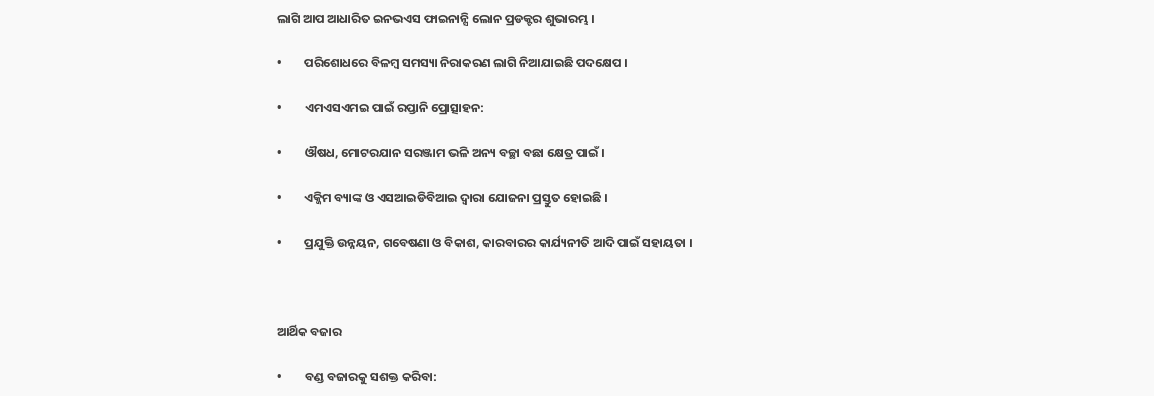ଲାଗି ଆପ ଆଧାରିତ ଇନଭଏସ ଫାଇନାନ୍ସି ଲୋନ ପ୍ରଡକ୍ଟର ଶୁଭାରମ୍ଭ ।

•        ପରିଶୋଧରେ ବିଳମ୍ବ ସମସ୍ୟା ନିରାକରଣ ଲାଗି ନିଆଯାଇଛି ପଦକ୍ଷେପ ।

•        ଏମଏସଏମଇ ପାଇଁ ରପ୍ତାନି ପ୍ରୋତ୍ସାହନ:

•        ଔଷଧ, ମୋଟରଯାନ ସରଞ୍ଜାମ ଭଳି ଅନ୍ୟ ବଚ୍ଛା ବଛା କ୍ଷେତ୍ର ପାଇଁ ।

•        ଏକ୍ଜିମ ବ୍ୟାଙ୍କ ଓ ଏସଆଇଡିବିଆଇ ଦ୍ୱାରା ଯୋଜନା ପ୍ରସ୍ତୁତ ହୋଇଛି ।

•        ପ୍ରଯୁକ୍ତି ଉନ୍ନୟନ, ଗବେଷଣା ଓ ବିକାଶ, କାରବାରର କାର୍ଯ୍ୟନୀତି ଆଦି ପାଇଁ ସହାୟତା ।



ଆର୍ଥିକ ବଜାର

•        ବଣ୍ଡ ବଜାରକୁ ସଶକ୍ତ କରିବା: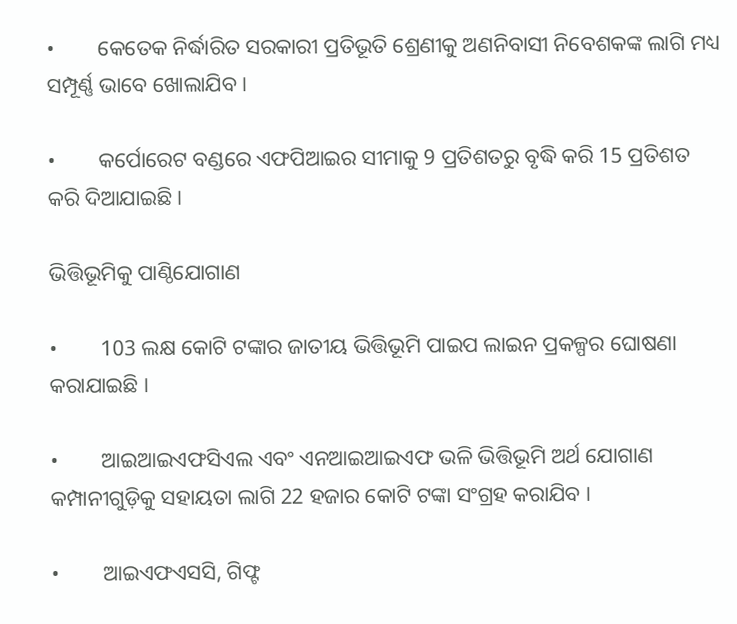•        କେତେକ ନିର୍ଦ୍ଧାରିତ ସରକାରୀ ପ୍ରତିଭୂତି ଶ୍ରେଣୀକୁ ଅଣନିବାସୀ ନିବେଶକଙ୍କ ଲାଗି ମଧ୍ୟ ସମ୍ପୂର୍ଣ୍ଣ ଭାବେ ଖୋଲାଯିବ ।

•        କର୍ପୋରେଟ ବଣ୍ଡରେ ଏଫପିଆଇର ସୀମାକୁ 9 ପ୍ରତିଶତରୁ ବୃଦ୍ଧି କରି 15 ପ୍ରତିଶତ କରି ଦିଆଯାଇଛି ।

ଭିତ୍ତିଭୂମିକୁ ପାଣ୍ଠିଯୋଗାଣ

•        103 ଲକ୍ଷ କୋଟି ଟଙ୍କାର ଜାତୀୟ ଭିତ୍ତିଭୂମି ପାଇପ ଲାଇନ ପ୍ରକଳ୍ପର ଘୋଷଣା କରାଯାଇଛି ।

•        ଆଇଆଇଏଫସିଏଲ ଏବଂ ଏନଆଇଆଇଏଫ ଭଳି ଭିତ୍ତିଭୂମି ଅର୍ଥ ଯୋଗାଣ କମ୍ପାନୀଗୁଡ଼ିକୁ ସହାୟତା ଲାଗି 22 ହଜାର କୋଟି ଟଙ୍କା ସଂଗ୍ରହ କରାଯିବ ।

•        ଆଇଏଫଏସସି, ଗିଫ୍ଟ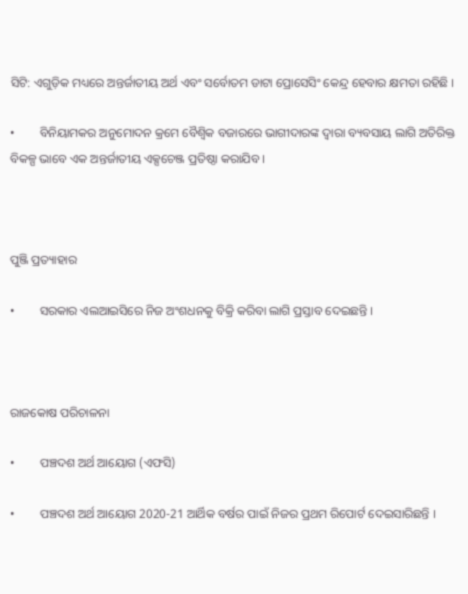ସିଟି: ଏଗୁଡ଼ିକ ମଧ୍ୟରେ ଅନ୍ତର୍ଜାତୀୟ ଅର୍ଥ ଏବଂ ସର୍ବୋତମ ଡାଟା ପ୍ରୋସେସିଂ କେନ୍ଦ୍ର ହେବାର କ୍ଷମତା ରହିଛି ।

•        ବିନିୟାମକର ଅନୁମୋଦନ କ୍ରମେ ବୈଶ୍ୱିକ ବଜାରରେ ଭାଗୀଦାରଙ୍କ ଦ୍ୱାରା ବ୍ୟବସାୟ ଲାଗି ଅତିରିକ୍ତ ବିକଳ୍ପ ଭାବେ ଏକ ଅନ୍ତର୍ଜାତୀୟ ଏକ୍ସଚେଞ୍ଜ ପ୍ରତିଷ୍ଠା କରାଯିବ ।



ପୁଞ୍ଜି ପ୍ରତ୍ୟାହାର

•        ସରକାର ଏଲଆଇସିରେ ନିଜ ଅଂଶଧନକୁ ବିକ୍ରି କରିବା ଲାଗି ପ୍ରସ୍ତାବ ଦେଇଛନ୍ତି ।



ରାଜକୋଷ ପରିଚାଳନା

•        ପଞ୍ଚଦଶ ଅର୍ଥ ଆୟୋଗ (ଏଫସି)

•        ପଞ୍ଚଦଶ ଅର୍ଥ ଆୟୋଗ 2020-21 ଆର୍ଥିକ ବର୍ଷର ପାଇଁ ନିଜର ପ୍ରଥମ ରିପୋର୍ଟ ଦେଇସାରିଛନ୍ତି ।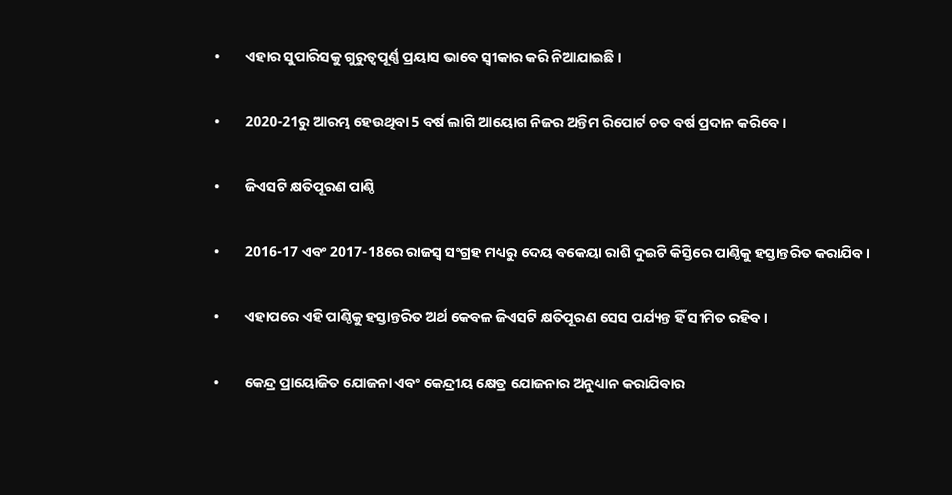•        ଏହାର ସୁପାରିସକୁ ଗୁରୁତ୍ୱପୂର୍ଣ୍ଣ ପ୍ରୟାସ ଭାବେ ସ୍ୱୀକାର କରି ନିଆଯାଇଛି ।

•        2020-21ରୁ ଆରମ୍ଭ ହେଉଥିବା 5 ବର୍ଷ ଲାଗି ଆୟୋଗ ନିଜର ଅନ୍ତିମ ରିପୋର୍ଟ ଚତ ବର୍ଷ ପ୍ରଦାନ କରିବେ ।

•        ଜିଏସଟି କ୍ଷତିପୂରଣ ପାଣ୍ଠି

•        2016-17 ଏବଂ 2017-18ରେ ରାଜସ୍ୱ ସଂଗ୍ରହ ମଧ୍ୟରୁ ଦେୟ ବକେୟା ରାଶି ଦୁଇଟି କିସ୍ତିରେ ପାଣ୍ଠିକୁ ହସ୍ତାନ୍ତରିତ କରାଯିବ ।

•        ଏହାପରେ ଏହି ପାଣ୍ଠିକୁ ହସ୍ତାନ୍ତରିତ ଅର୍ଥ କେବଳ ଜିଏସଟି କ୍ଷତିପୂରଣ ସେସ ପର୍ଯ୍ୟନ୍ତ ହିଁ ସୀମିତ ରହିବ ।

•        କେନ୍ଦ୍ର ପ୍ରାୟୋଜିତ ଯୋଜନା ଏବଂ କେନ୍ଦ୍ରୀୟ କ୍ଷେତ୍ର ଯୋଜନାର ଅନୁଧ୍ୟାନ କରାଯିବାର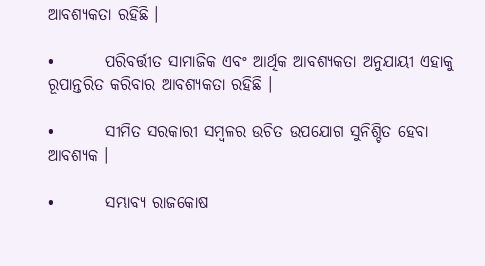ଆବଶ୍ୟକତା ରହିଛି ।

•        ପରିବର୍ତ୍ତୀତ ସାମାଜିକ ଏବଂ ଆର୍ଥିକ ଆବଶ୍ୟକତା ଅନୁଯାୟୀ ଏହାକୁ ରୂପାନ୍ତରିତ କରିବାର ଆବଶ୍ୟକତା ରହିଛି ।

•        ସୀମିତ ସରକାରୀ ସମ୍ବଳର ଉଚିତ ଉପଯୋଗ ସୁନିଶ୍ଚିତ ହେବା ଆବଶ୍ୟକ ।

•        ସମ୍ଭାବ୍ୟ ରାଜକୋଷ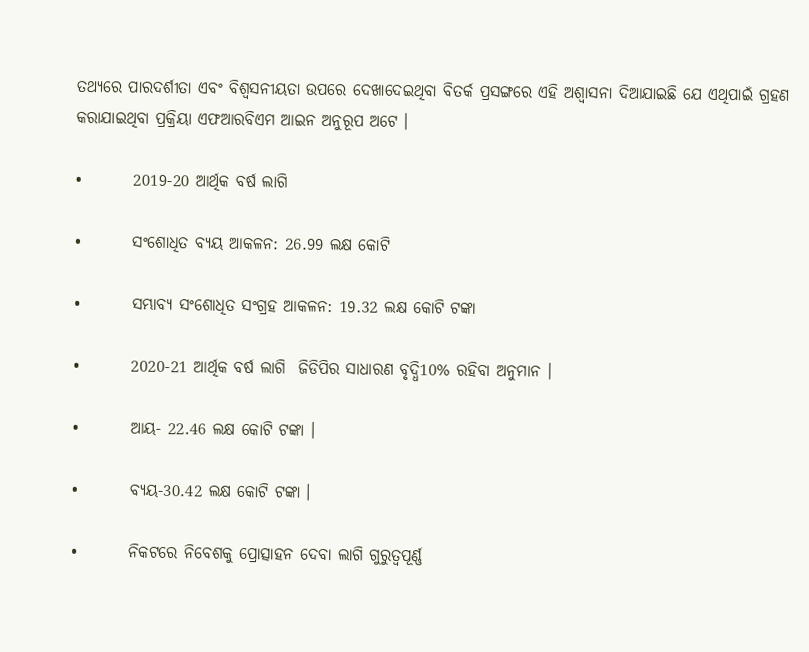ତଥ୍ୟରେ ପାରଦର୍ଶୀତା ଏବଂ ବିଶ୍ୱସନୀୟତା ଉପରେ ଦେଖାଦେଇଥିବା ବିତର୍କ ପ୍ରସଙ୍ଗରେ ଏହି ଅଶ୍ୱାସନା ଦିଆଯାଇଛି ଯେ ଏଥିପାଇଁ ଗ୍ରହଣ କରାଯାଇଥିବା ପ୍ରକ୍ରିୟା ଏଫଆରବିଏମ ଆଇନ ଅନୁରୂପ ଅଟେ ।

•        2019-20 ଆର୍ଥିକ ବର୍ଷ ଲାଗି

•        ସଂଶୋଧିତ ବ୍ୟୟ ଆକଳନ: 26.99 ଲକ୍ଷ କୋଟି

•        ସମ୍ଭାବ୍ୟ ସଂଶୋଧିତ ସଂଗ୍ରହ ଆକଳନ: 19.32 ଲକ୍ଷ କୋଟି ଟଙ୍କା

•        2020-21 ଆର୍ଥିକ ବର୍ଷ ଲାଗି  ଜିଡିପିର ସାଧାରଣ ବୃଦ୍ଧି10% ରହିବା ଅନୁମାନ ।

•        ଆୟ- 22.46 ଲକ୍ଷ କୋଟି ଟଙ୍କା ।

•        ବ୍ୟୟ-30.42 ଲକ୍ଷ କୋଟି ଟଙ୍କା ।

•        ନିକଟରେ ନିବେଶକୁ ପ୍ରୋତ୍ସାହନ ଦେବା ଲାଗି ଗୁରୁତ୍ୱପୂର୍ଣ୍ଣ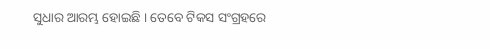ସୁଧାର ଆରମ୍ଭ ହୋଇଛି । ତେବେ ଟିକସ ସଂଗ୍ରହରେ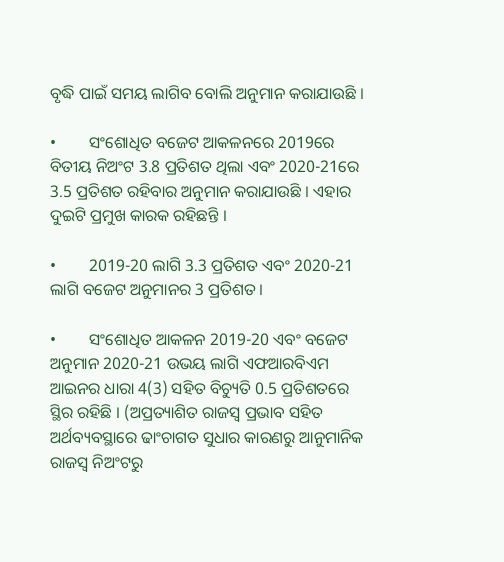ବୃଦ୍ଧି ପାଇଁ ସମୟ ଲାଗିବ ବୋଲି ଅନୁମାନ କରାଯାଉଛି ।

•        ସଂଶୋଧିତ ବଜେଟ ଆକଳନରେ 2019ରେ ବିତୀୟ ନିଅଂଟ 3.8 ପ୍ରତିଶତ ଥିଲା ଏବଂ 2020-21ରେ 3.5 ପ୍ରତିଶତ ରହିବାର ଅନୁମାନ କରାଯାଉଛି । ଏହାର ଦୁଇଟି ପ୍ରମୁଖ କାରକ ରହିଛନ୍ତି ।

•        2019-20 ଲାଗି 3.3 ପ୍ରତିଶତ ଏବଂ 2020-21 ଲାଗି ବଜେଟ ଅନୁମାନର 3 ପ୍ରତିଶତ ।

•        ସଂଶୋଧିତ ଆକଳନ 2019-20 ଏବଂ ବଜେଟ ଅନୁମାନ 2020-21 ଉଭୟ ଲାଗି ଏଫଆରବିଏମ ଆଇନର ଧାରା 4(3) ସହିତ ବିଚ୍ୟୁତି 0.5 ପ୍ରତିଶତରେ ସ୍ଥିର ରହିଛି । (ଅପ୍ରତ୍ୟାଶିତ ରାଜସ୍ୱ ପ୍ରଭାବ ସହିତ ଅର୍ଥବ୍ୟବସ୍ଥାରେ ଢାଂଚାଗତ ସୁଧାର କାରଣରୁ ଆନୁମାନିକ ରାଜସ୍ୱ ନିଅଂଟରୁ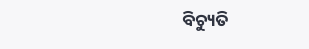ବିଚ୍ୟୁତି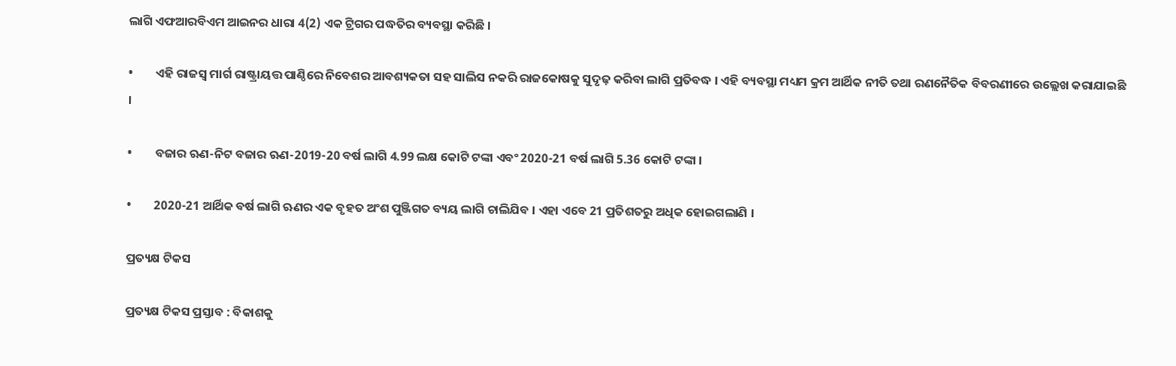ଲାଗି ଏଫଆରବିଏମ ଆଇନର ଧାରା 4(2) ଏକ ଟ୍ରିଗର ପଦ୍ଧତିର ବ୍ୟବସ୍ଥା କରିଛି ।

•        ଏହି ରାଜସ୍ୱ ମାର୍ଗ ରାଷ୍ଟ୍ରାୟତ୍ତ ପାଣ୍ଠିରେ ନିବେଶର ଆବଶ୍ୟକତା ସହ ସାଲିସ ନକରି ରାଜକୋଷକୁ ସୁଦୃଢ଼ କରିବା ଲାଗି ପ୍ରତିବଦ୍ଧ । ଏହି ବ୍ୟବସ୍ଥା ମଧ୍ୟମ କ୍ରମ ଆର୍ଥିକ ନୀତି ତଥା ରଣନୈତିକ ବିବରଣୀରେ ଉଲ୍ଲେଖ କରାଯାଇଛି ।

•        ବଜାର ଋଣ-ନିଟ ବଜାର ଋଣ-2019-20 ବର୍ଷ ଲାଗି 4.99 ଲକ୍ଷ କୋଟି ଟଙ୍କା ଏବଂ 2020-21 ବର୍ଷ ଲାଗି 5.36 କୋଟି ଟଙ୍କା ।

•        2020-21 ଆର୍ଥିକ ବର୍ଷ ଲାଗି ଋଣର ଏକ ବୃହତ ଅଂଶ ପୁଞ୍ଜିଗତ ବ୍ୟୟ ଲାଗି ଚାଲିଯିବ । ଏହା ଏବେ 21 ପ୍ରତିଶତରୁ ଅଧିକ ହୋଇଗଲାଣି ।

ପ୍ରତ୍ୟକ୍ଷ ଟିକସ

ପ୍ରତ୍ୟକ୍ଷ ଟିକସ ପ୍ରସ୍ତାବ : ବିକାଶକୁ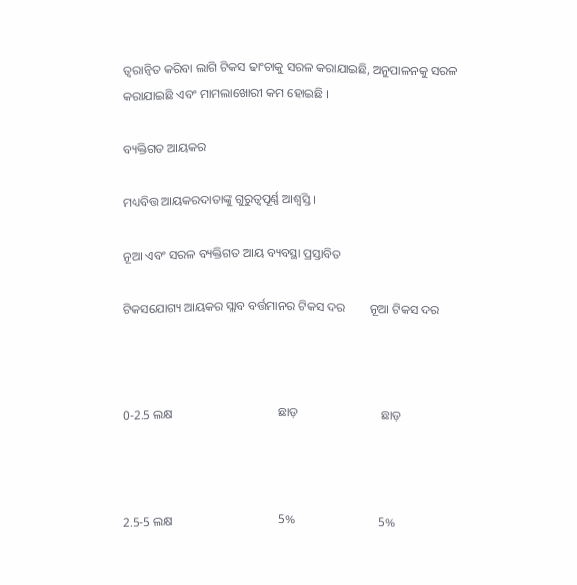ତ୍ୱରାନ୍ୱିତ କରିବା ଲାଗି ଟିକସ ଢାଂଚାକୁ ସରଳ କରାଯାଇଛି, ଅନୁପାଳନକୁ ସରଳ କରାଯାଇଛି ଏବଂ ମାମଲାଖୋରୀ କମ ହୋଇଛି ।

ବ୍ୟକ୍ତିଗତ ଆୟକର

ମଧ୍ୟବିତ୍ତ ଆୟକରଦାତାଙ୍କୁ ଗୁରୁତ୍ୱପୂର୍ଣ୍ଣ ଆଶ୍ୱସ୍ତି ।

ନୂଆ ଏବଂ ସରଳ ବ୍ୟକ୍ତିଗତ ଆୟ ବ୍ୟବସ୍ଥା ପ୍ରସ୍ତାବିତ

ଟିକସଯୋଗ୍ୟ ଆୟକର ସ୍ଲାବ ବର୍ତ୍ତମାନର ଟିକସ ଦର        ନୂଆ ଟିକସ ଦର



0-2.5 ଲକ୍ଷ                                  ଛାଡ଼                           ଛାଡ଼



2.5-5 ଲକ୍ଷ                                  5%                           5%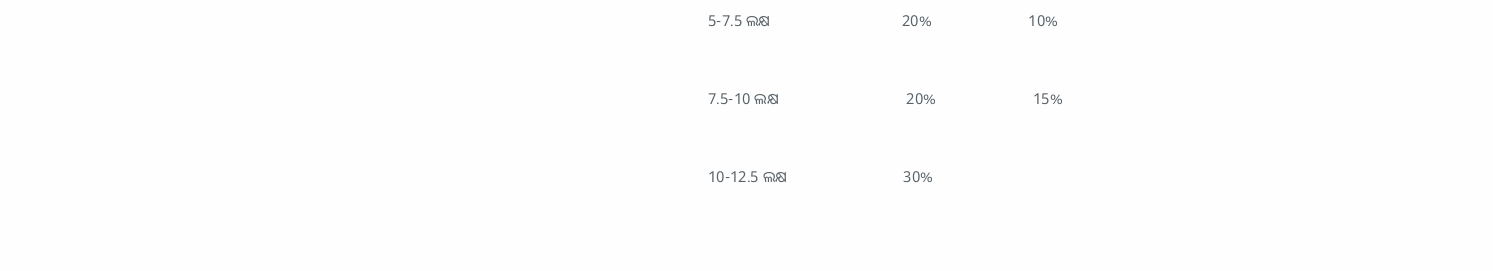5-7.5 ଲକ୍ଷ                                  20%                         10%



7.5-10 ଲକ୍ଷ                                 20%                         15%



10-12.5 ଲକ୍ଷ                              30%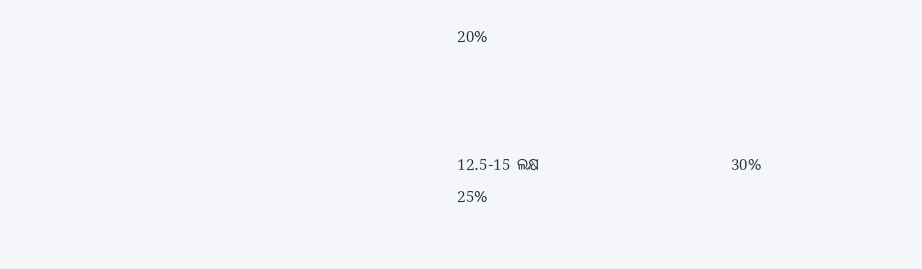20%



12.5-15 ଲକ୍ଷ                              30%                         25%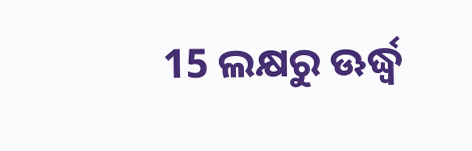15 ଲକ୍ଷରୁ ଊର୍ଦ୍ଧ୍ଵ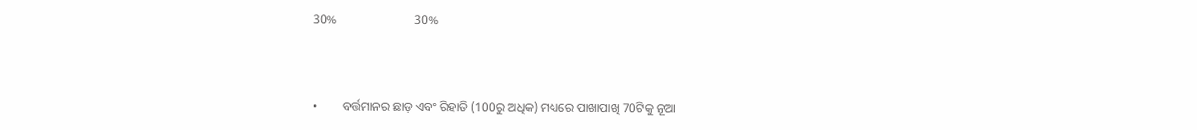30%                         30%



•        ବର୍ତ୍ତମାନର ଛାଡ଼ ଏବଂ ରିହାତି (100ରୁ ଅଧିକ) ମଧ୍ୟରେ ପାଖାପାଖି 70ଟିକୁ ନୂଆ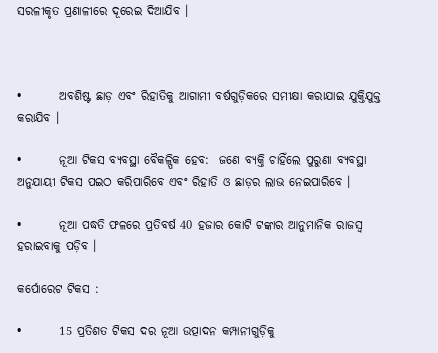ସରଳୀକୃତ ପ୍ରଣାଳୀରେ ଦୂରେଇ ଦିଆଯିବ ।



•        ଅବଶିଷ୍ଟ ଛାଡ଼ ଏବଂ ରିହାତିକୁ ଆଗାମୀ ବର୍ଷଗୁଡ଼ିକରେ ସମୀକ୍ଷା କରାଯାଇ ଯୁକ୍ତିଯୁକ୍ତ କରାଯିବ ।

•        ନୂଆ ଟିକସ ବ୍ୟବସ୍ଥା ବୈକଳ୍ପିକ ହେବ:  ଜଣେ ବ୍ୟକ୍ତି ଚାହିଁଲେ ପୁରୁଣା ବ୍ୟବସ୍ଥା ଅନୁଯାୟୀ ଟିକସ ପଇଠ କରିପାରିବେ ଏବଂ ରିହାତି ଓ ଛାଡ଼ର ଲାଭ ନେଇପାରିବେ ।

•        ନୂଆ ପଦ୍ଧତି ଫଳରେ ପ୍ରତିବର୍ଷ 40 ହଜାର କୋଟି ଟଙ୍କାର ଆନୁମାନିକ ରାଜସ୍ୱ ହରାଇବାକୁ ପଡ଼ିବ ।

କର୍ପୋରେଟ ଟିକସ :

•        15 ପ୍ରତିଶତ ଟିକସ ଦର ନୂଆ ଉତ୍ପାଦନ କମ୍ପାନୀଗୁଡ଼ିକୁ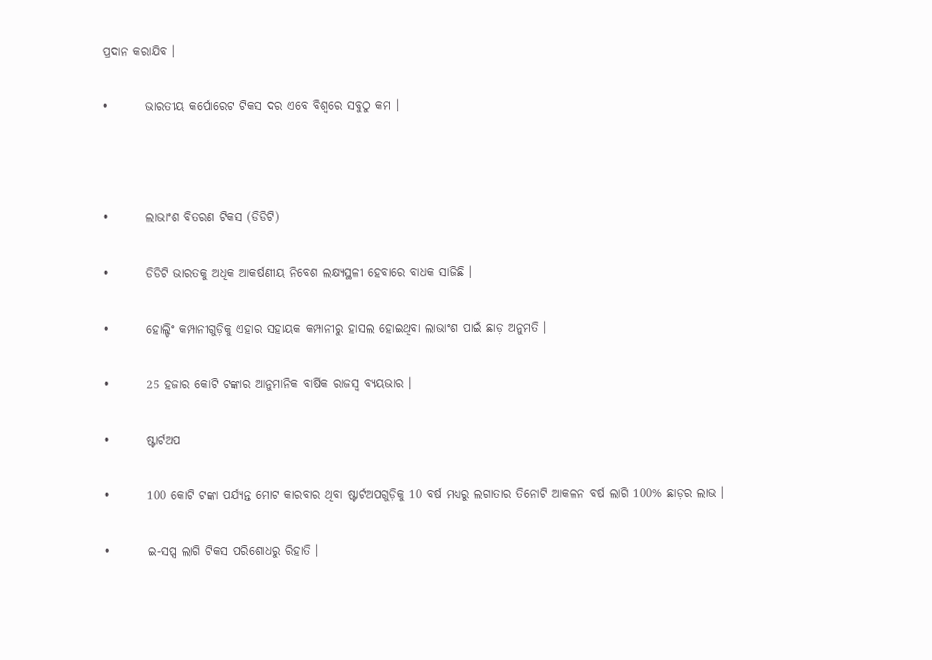ପ୍ରଦାନ କରାଯିବ ।

•        ଭାରତୀୟ କର୍ପୋରେଟ ଟିକସ ଦର ଏବେ ବିଶ୍ୱରେ ସବୁଠୁ କମ ।



•        ଲାଭାଂଶ ବିତରଣ ଟିକସ (ଡିଡିଟି)

•        ଡିଡିଟି ଭାରତକୁ ଅଧିକ ଆକର୍ଷଣୀୟ ନିବେଶ ଲକ୍ଷ୍ୟସ୍ଥଳୀ ହେବାରେ ବାଧକ ସାଜିଛି ।

•        ହୋଲ୍ଡିଂ କମ୍ପାନୀଗୁଡ଼ିକୁ ଏହାର ସହାୟକ କମ୍ପାନୀରୁ ହାସଲ ହୋଇଥିବା ଲାଭାଂଶ ପାଇଁ ଛାଡ଼ ଅନୁମତି ।

•        25 ହଜାର କୋଟି ଟଙ୍କାର ଆନୁମାନିକ ବାର୍ଷିକ ରାଜସ୍ୱ ବ୍ୟୟଭାର ।

•        ଷ୍ଟାର୍ଟଅପ

•        100 କୋଟି ଟଙ୍କା ପର୍ଯ୍ୟନ୍ତ ମୋଟ କାରବାର ଥିବା ଷ୍ଟାର୍ଟଅପଗୁଡ଼ିକୁ 10 ବର୍ଷ ମଧ୍ୟରୁ ଲଗାତାର ତିନୋଟି ଆକଳନ ବର୍ଷ ଲାଗି 100% ଛାଡ଼ର ଲାଭ ।

•        ଇ-ସପ୍ସ ଲାଗି ଟିକସ ପରିଶୋଧରୁ ରିହାତି ।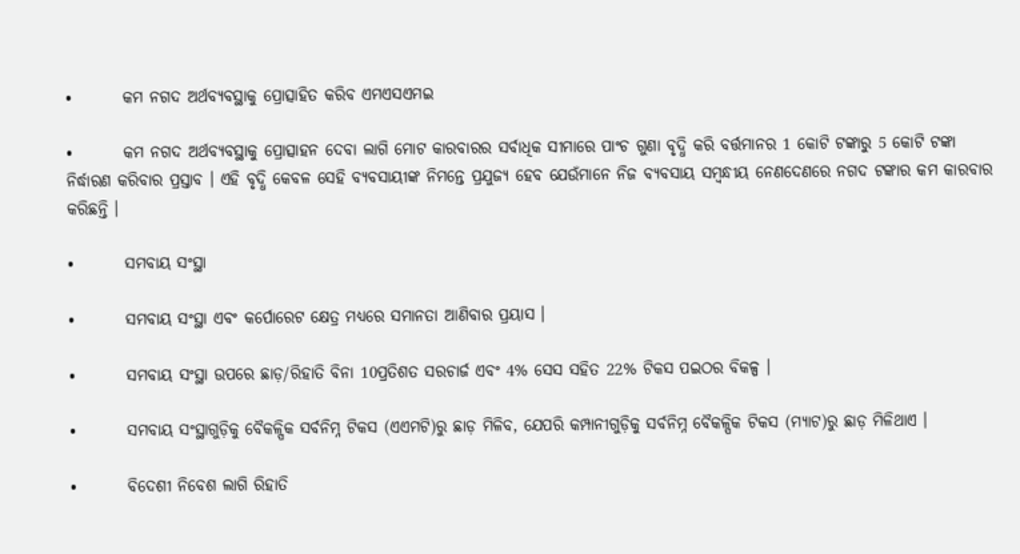•        କମ ନଗଦ ଅର୍ଥବ୍ୟବସ୍ଥାକୁ ପ୍ରୋତ୍ସାହିତ କରିବ ଏମଏସଏମଇ

•        କମ ନଗଦ ଅର୍ଥବ୍ୟବସ୍ଥାକୁ ପ୍ରୋତ୍ସାହନ ଦେବା ଲାଗି ମୋଟ କାରବାରର ସର୍ବାଧିକ ସୀମାରେ ପାଂଚ ଗୁଣା ବୃଦ୍ଧି କରି ବର୍ତ୍ତମାନର 1 କୋଟି ଟଙ୍କାରୁ 5 କୋଟି ଟଙ୍କା ନିର୍ଦ୍ଧାରଣ କରିବାର ପ୍ରସ୍ତାବ । ଏହି ବୃଦ୍ଧି କେବଳ ସେହି ବ୍ୟବସାୟୀଙ୍କ ନିମନ୍ତେ ପ୍ରଯୁଜ୍ୟ ହେବ ଯେଉଁମାନେ ନିଜ ବ୍ୟବସାୟ ସମ୍ବନ୍ଧୀୟ ନେଣଦେଣରେ ନଗଦ ଟଙ୍କାର କମ କାରବାର କରିଛନ୍ତି ।

•        ସମବାୟ ସଂସ୍ଥା

•        ସମବାୟ ସଂସ୍ଥା ଏବଂ କର୍ପୋରେଟ କ୍ଷେତ୍ର ମଧ୍ୟରେ ସମାନତା ଆଣିବାର ପ୍ରୟାସ ।

•        ସମବାୟ ସଂସ୍ଥା ଉପରେ ଛାଡ଼/ରିହାତି ବିନା 10ପ୍ରତିଶତ ସରଚାର୍ଜ ଏବଂ 4% ସେସ ସହିତ 22% ଟିକସ ପଇଠର ବିକଳ୍ପ ।

•        ସମବାୟ ସଂସ୍ଥାଗୁଡ଼ିକୁ ବୈକଳ୍ପିକ ସର୍ବନିମ୍ନ ଟିକସ (ଏଏମଟି)ରୁ ଛାଡ଼ ମିଳିବ, ଯେପରି କମ୍ପାନୀଗୁଡ଼ିକୁ ସର୍ବନିମ୍ନ ବୈକଳ୍ପିକ ଟିକସ (ମ୍ୟାଟ)ରୁ ଛାଡ଼ ମିଳିଥାଏ ।

•        ବିଦେଶୀ ନିବେଶ ଲାଗି ରିହାତି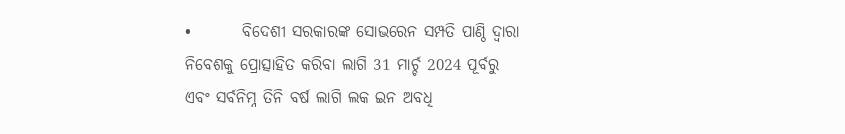•        ବିଦେଶୀ ସରକାରଙ୍କ ସୋଭରେନ ସମ୍ପତି ପାଣ୍ଠି ଦ୍ୱାରା ନିବେଶକୁ ପ୍ରୋତ୍ସାହିତ କରିବା ଲାଗି 31 ମାର୍ଚ୍ଚ 2024 ପୂର୍ବରୁ ଏବଂ ସର୍ବନିମ୍ନ ତିନି ବର୍ଷ ଲାଗି ଲକ ଇନ ଅବଧି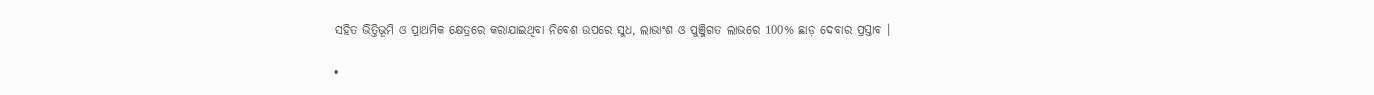ସହିତ ଭିତ୍ତିଭୂମି ଓ ପ୍ରାଥମିକ କ୍ଷେତ୍ରରେ କରାଯାଇଥିବା ନିବେଶ ଉପରେ ସୁଧ, ଲାଭାଂଶ ଓ ପୁଞ୍ଜିଗତ ଲାଭରେ 100% ଛାଡ଼ ଦେବାର ପ୍ରସ୍ତାବ ।

•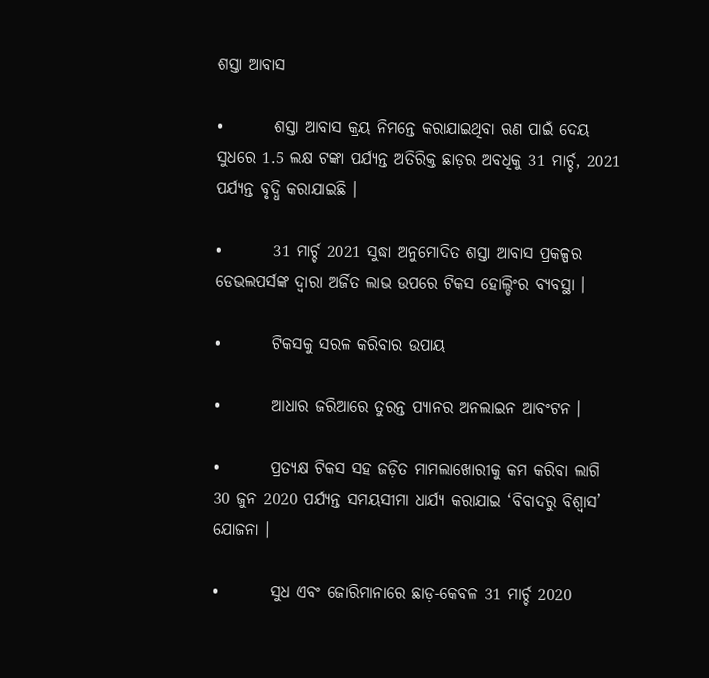ଶସ୍ତା ଆବାସ

•        ଶସ୍ତା ଆବାସ କ୍ରୟ ନିମନ୍ତେ କରାଯାଇଥିବା ଋଣ ପାଇଁ ଦେୟ ସୁଧରେ 1.5 ଲକ୍ଷ ଟଙ୍କା ପର୍ଯ୍ୟନ୍ତ ଅତିରିକ୍ତ ଛାଡ଼ର ଅବଧିକୁ 31 ମାର୍ଚ୍ଚ, 2021 ପର୍ଯ୍ୟନ୍ତ ବୃଦ୍ଧି କରାଯାଇଛି ।

•        31 ମାର୍ଚ୍ଚ 2021 ସୁଦ୍ଧା ଅନୁମୋଦିତ ଶସ୍ତା ଆବାସ ପ୍ରକଳ୍ପର ଡେଭଲପର୍ସଙ୍କ ଦ୍ୱାରା ଅର୍ଜିତ ଲାଭ ଉପରେ ଟିକସ ହୋଲ୍ଡିଂର ବ୍ୟବସ୍ଥା ।

•        ଟିକସକୁ ସରଳ କରିବାର ଉପାୟ

•        ଆଧାର ଜରିଆରେ ତୁରନ୍ତ ପ୍ୟାନର ଅନଲାଇନ ଆବଂଟନ ।

•        ପ୍ରତ୍ୟକ୍ଷ ଟିକସ ସହ ଜଡ଼ିତ ମାମଲାଖୋରୀକୁ କମ କରିବା ଲାଗି 30 ଜୁନ 2020 ପର୍ଯ୍ୟନ୍ତ ସମୟସୀମା ଧାର୍ଯ୍ୟ କରାଯାଇ ‘ବିବାଦରୁ ବିଶ୍ୱାସ’ ଯୋଜନା ।

•        ସୁଧ ଏବଂ ଜୋରିମାନାରେ ଛାଡ଼-କେବଳ 31 ମାର୍ଚ୍ଚ 2020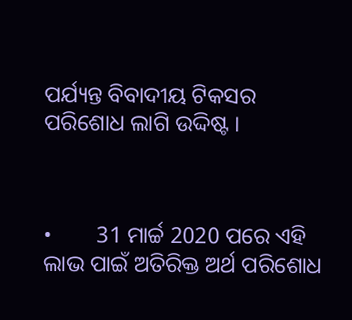ପର୍ଯ୍ୟନ୍ତ ବିବାଦୀୟ ଟିକସର ପରିଶୋଧ ଲାଗି ଉଦ୍ଦିଷ୍ଟ ।



•        31 ମାର୍ଚ୍ଚ 2020 ପରେ ଏହି ଲାଭ ପାଇଁ ଅତିରିକ୍ତ ଅର୍ଥ ପରିଶୋଧ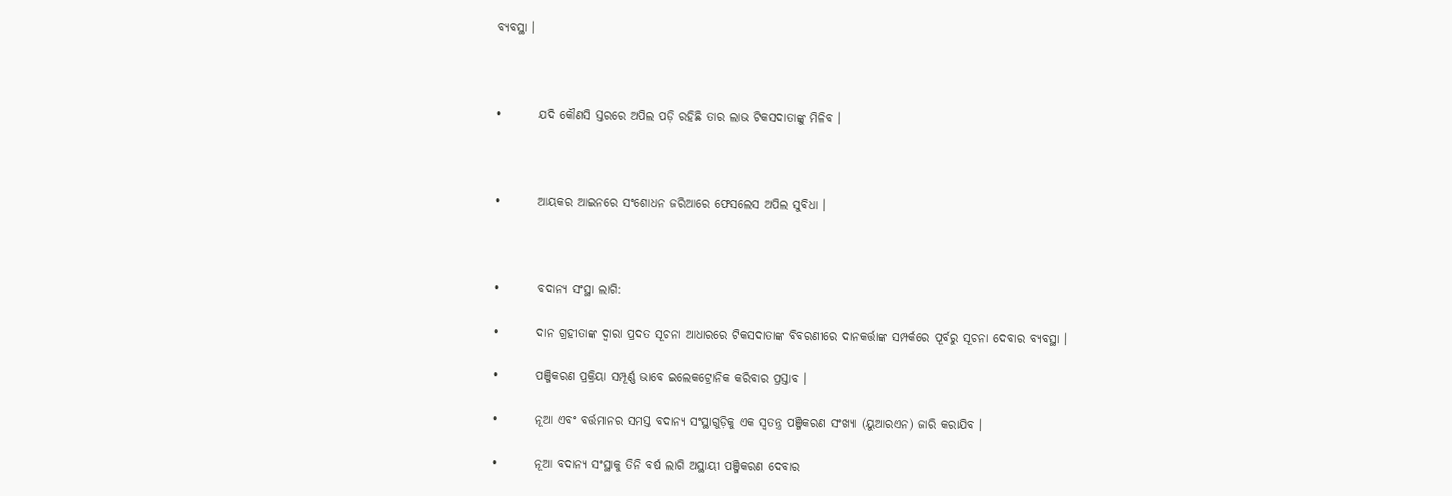ବ୍ୟବସ୍ଥା ।



•        ଯଦି କୌଣସି ସ୍ତରରେ ଅପିଲ ପଡ଼ି ରହିଛି ତାର ଲାଭ ଟିକସଦାତାଙ୍କୁ ମିଳିବ ।



•        ଆୟକର ଆଇନରେ ସଂଶୋଧନ ଜରିଆରେ ଫେସଲେସ ଅପିଲ ସୁବିଧା ।



•        ବଦାନ୍ୟ ସଂସ୍ଥା ଲାଗି:

•        ଦାନ ଗ୍ରହୀତାଙ୍କ ଦ୍ୱାରା ପ୍ରଦତ ସୂଚନା ଆଧାରରେ ଟିକସଦାତାଙ୍କ ବିବରଣୀରେ ଦାନକର୍ତ୍ତାଙ୍କ ସମ୍ପର୍କରେ ପୂର୍ବରୁ ସୂଚନା ଦେବାର ବ୍ୟବସ୍ଥା ।

•        ପଞ୍ଜିକରଣ ପ୍ରକ୍ରିୟା ସମ୍ପୂର୍ଣ୍ଣ ଭାବେ ଇଲେକଟ୍ରୋନିକ କରିବାର ପ୍ରସ୍ତାବ ।

•        ନୂଆ ଏବଂ ବର୍ତ୍ତମାନର ସମସ୍ତ ବଦାନ୍ୟ ସଂସ୍ଥାଗୁଡ଼ିକୁ ଏକ ସ୍ୱତନ୍ତ୍ର ପଞ୍ଜିକରଣ ସଂଖ୍ୟା (ୟୁଆରଏନ) ଜାରି କରାଯିବ ।

•        ନୂଆ ବଦାନ୍ୟ ସଂସ୍ଥାକୁ ତିନି ବର୍ଷ ଲାଗି ଅସ୍ଥାୟୀ ପଞ୍ଜିକରଣ ଦେବାର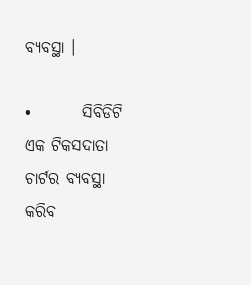ବ୍ୟବସ୍ଥା ।

•        ସିବିଡିଟି ଏକ ଟିକସଦାତା ଚାର୍ଟର ବ୍ୟବସ୍ଥା କରିବ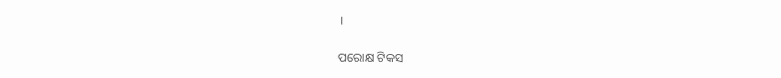।

ପରୋକ୍ଷ ଟିକସ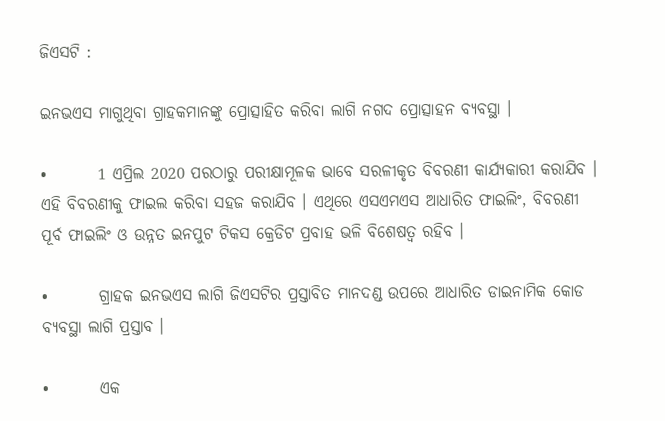ଜିଏସଟି :

ଇନଭଏସ ମାଗୁଥିବା ଗ୍ରାହକମାନଙ୍କୁ ପ୍ରୋତ୍ସାହିତ କରିବା ଲାଗି ନଗଦ ପ୍ରୋତ୍ସାହନ ବ୍ୟବସ୍ଥା ।

•        1 ଏପ୍ରିଲ 2020 ପରଠାରୁ ପରୀକ୍ଷାମୂଳକ ଭାବେ ସରଳୀକୃତ ବିବରଣୀ କାର୍ଯ୍ୟକାରୀ କରାଯିବ । ଏହି ବିବରଣୀକୁ ଫାଇଲ କରିବା ସହଜ କରାଯିବ । ଏଥିରେ ଏସଏମଏସ ଆଧାରିତ ଫାଇଲିଂ, ବିବରଣୀ ପୂର୍ବ ଫାଇଲିଂ ଓ ଉନ୍ନତ ଇନପୁଟ ଟିକସ କ୍ରେଡିଟ ପ୍ରବାହ ଭଳି ବିଶେଷତ୍ୱ ରହିବ ।

•        ଗ୍ରାହକ ଇନଭଏସ ଲାଗି ଜିଏସଟିର ପ୍ରସ୍ତାବିତ ମାନଦଣ୍ଡ ଉପରେ ଆଧାରିତ ଡାଇନାମିକ କୋଡ ବ୍ୟବସ୍ଥା ଲାଗି ପ୍ରସ୍ତାବ ।

•        ଏକ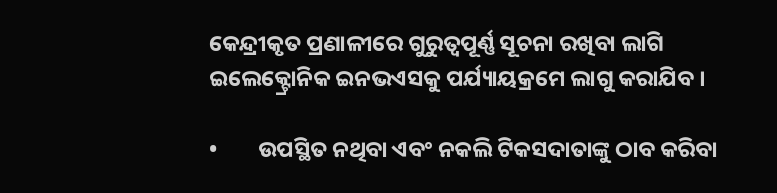କେନ୍ଦ୍ରୀକୃତ ପ୍ରଣାଳୀରେ ଗୁରୁତ୍ୱପୂର୍ଣ୍ଣ ସୂଚନା ରଖିବା ଲାଗି ଇଲେକ୍ଟ୍ରୋନିକ ଇନଭଏସକୁ ପର୍ଯ୍ୟାୟକ୍ରମେ ଲାଗୁ କରାଯିବ ।

•        ଉପସ୍ଥିତ ନଥିବା ଏବଂ ନକଲି ଟିକସଦାତାଙ୍କୁ ଠାବ କରିବା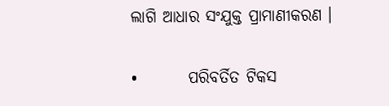ଲାଗି ଆଧାର ସଂଯୁକ୍ତ ପ୍ରାମାଣୀକରଣ ।

•        ପରିବର୍ତିତ ଟିକସ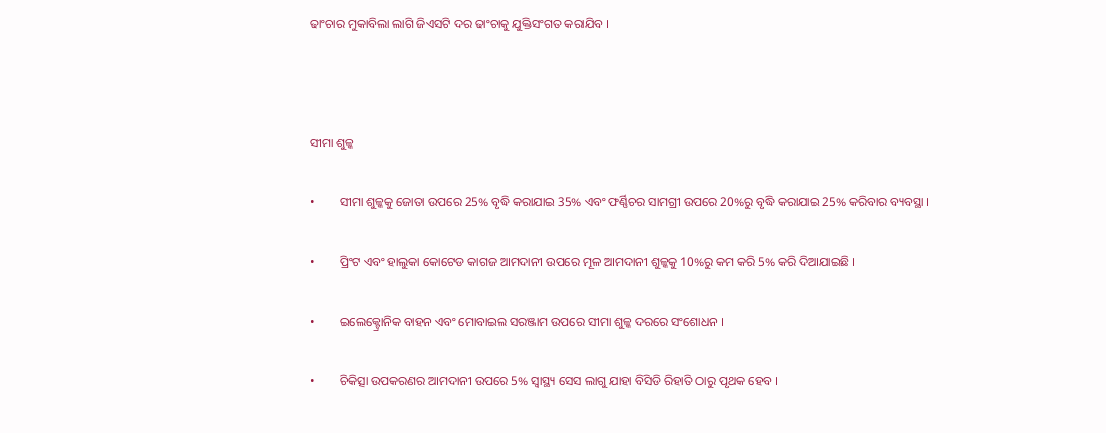ଢାଂଚାର ମୁକାବିଲା ଲାଗି ଜିଏସଟି ଦର ଢାଂଚାକୁ ଯୁକ୍ତିସଂଗତ କରାଯିବ ।



ସୀମା ଶୁଳ୍କ

•        ସୀମା ଶୁଳ୍କକୁ ଜୋତା ଉପରେ 25% ବୃଦ୍ଧି କରାଯାଇ 35% ଏବଂ ଫର୍ଣ୍ଣିଚର ସାମଗ୍ରୀ ଉପରେ 20%ରୁ ବୃଦ୍ଧି କରାଯାଇ 25% କରିବାର ବ୍ୟବସ୍ଥା ।

•        ପ୍ରିଂଟ ଏବଂ ହାଲୁକା କୋଟେଡ କାଗଜ ଆମଦାନୀ ଉପରେ ମୂଳ ଆମଦାନୀ ଶୁଳ୍କକୁ 10%ରୁ କମ କରି 5% କରି ଦିଆଯାଇଛି ।

•        ଇଲେକ୍ଟ୍ରୋନିକ ବାହନ ଏବଂ ମୋବାଇଲ ସରଞ୍ଜାମ ଉପରେ ସୀମା ଶୁଳ୍କ ଦରରେ ସଂଶୋଧନ ।

•        ଚିକିତ୍ସା ଉପକରଣର ଆମଦାନୀ ଉପରେ 5% ସ୍ୱାସ୍ଥ୍ୟ ସେସ ଲାଗୁ ଯାହା ବିସିଡି ରିହାତି ଠାରୁ ପୃଥକ ହେବ ।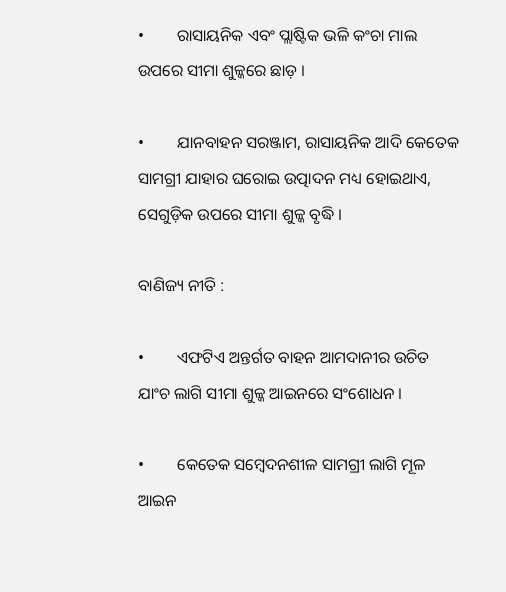•        ରାସାୟନିକ ଏବଂ ପ୍ଲାଷ୍ଟିକ ଭଳି କଂଚା ମାଲ ଉପରେ ସୀମା ଶୁଳ୍କରେ ଛାଡ଼ ।

•        ଯାନବାହନ ସରଞ୍ଜାମ, ରାସାୟନିକ ଆଦି କେତେକ ସାମଗ୍ରୀ ଯାହାର ଘରୋଇ ଉତ୍ପାଦନ ମଧ୍ୟ ହୋଇଥାଏ, ସେଗୁଡ଼ିକ ଉପରେ ସୀମା ଶୁଳ୍କ ବୃଦ୍ଧି ।

ବାଣିଜ୍ୟ ନୀତି :

•        ଏଫଟିଏ ଅନ୍ତର୍ଗତ ବାହନ ଆମଦାନୀର ଉଚିତ ଯାଂଚ ଲାଗି ସୀମା ଶୁଳ୍କ ଆଇନରେ ସଂଶୋଧନ ।

•        କେତେକ ସମ୍ବେଦନଶୀଳ ସାମଗ୍ରୀ ଲାଗି ମୂଳ ଆଇନ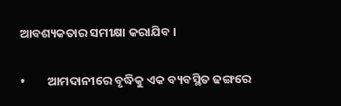ଆବଶ୍ୟକତାର ସମୀକ୍ଷା କରାଯିବ ।

•        ଆମଦାନୀରେ ବୃଦ୍ଧିକୁ ଏକ ବ୍ୟବସ୍ଥିତ ଢଙ୍ଗରେ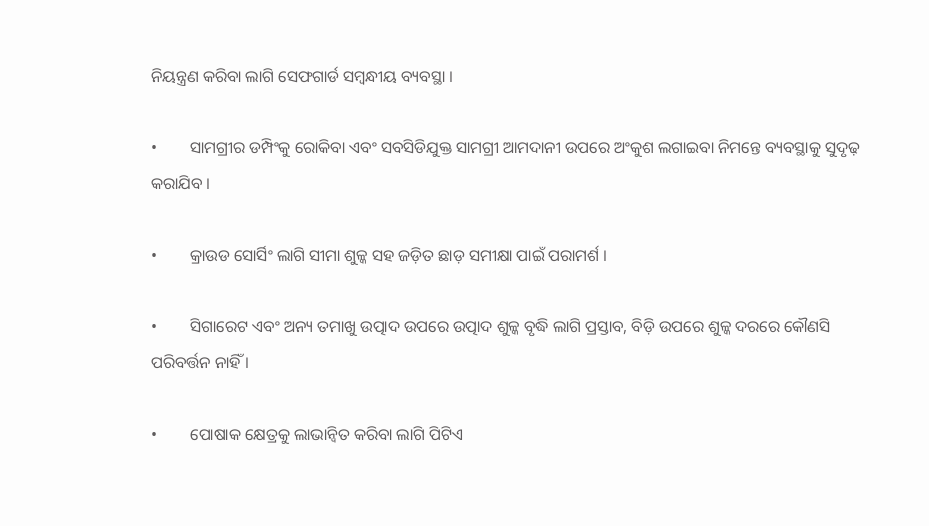ନିୟନ୍ତ୍ରଣ କରିବା ଲାଗି ସେଫଗାର୍ଡ ସମ୍ବନ୍ଧୀୟ ବ୍ୟବସ୍ଥା ।

•        ସାମଗ୍ରୀର ଡମ୍ପିଂକୁ ରୋକିବା ଏବଂ ସବସିଡିଯୁକ୍ତ ସାମଗ୍ରୀ ଆମଦାନୀ ଉପରେ ଅଂକୁଶ ଲଗାଇବା ନିମନ୍ତେ ବ୍ୟବସ୍ଥାକୁ ସୁଦୃଢ଼ କରାଯିବ ।

•        କ୍ରାଉଡ ସୋର୍ସିଂ ଲାଗି ସୀମା ଶୁଳ୍କ ସହ ଜଡ଼ିତ ଛାଡ଼ ସମୀକ୍ଷା ପାଇଁ ପରାମର୍ଶ ।

•        ସିଗାରେଟ ଏବଂ ଅନ୍ୟ ତମାଖୁ ଉତ୍ପାଦ ଉପରେ ଉତ୍ପାଦ ଶୁଳ୍କ ବୃଦ୍ଧି ଲାଗି ପ୍ରସ୍ତାବ, ବିଡ଼ି ଉପରେ ଶୁଳ୍କ ଦରରେ କୌଣସି ପରିବର୍ତ୍ତନ ନାହିଁ ।

•        ପୋଷାକ କ୍ଷେତ୍ରକୁ ଲାଭାନ୍ୱିତ କରିବା ଲାଗି ପିଟିଏ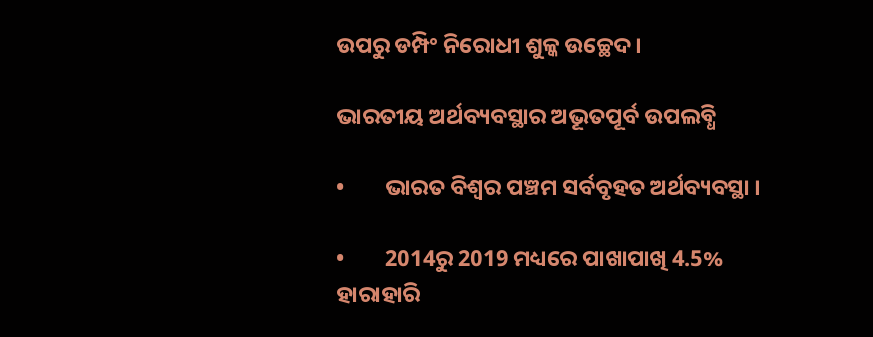ଉପରୁ ଡମ୍ପିଂ ନିରୋଧୀ ଶୁଳ୍କ ଉଚ୍ଛେଦ ।

ଭାରତୀୟ ଅର୍ଥବ୍ୟବସ୍ଥାର ଅଭୂତପୂର୍ବ ଉପଲବ୍ଧି

•        ଭାରତ ବିଶ୍ୱର ପଞ୍ଚମ ସର୍ବବୃହତ ଅର୍ଥବ୍ୟବସ୍ଥା ।

•        2014ରୁ 2019 ମଧ୍ୟରେ ପାଖାପାଖି 4.5% ହାରାହାରି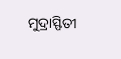ମୁଦ୍ରାସ୍ଫିତୀ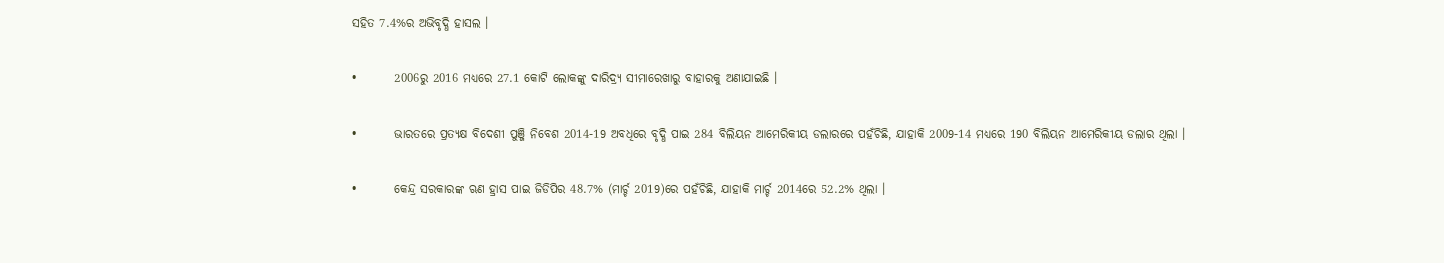ସହିତ 7.4%ର ଅଭିବୃଦ୍ଧି ହାସଲ ।

•        2006ରୁ 2016 ମଧ୍ୟରେ 27.1 କୋଟି ଲୋକଙ୍କୁ ଦାରିଦ୍ର୍ୟ ସୀମାରେଖାରୁ ବାହାରକୁ ଅଣାଯାଇଛି ।

•        ଭାରତରେ ପ୍ରତ୍ୟକ୍ଷ ବିଦେଶୀ ପୁଞ୍ଜି ନିବେଶ 2014-19 ଅବଧିରେ ବୃଦ୍ଧି ପାଇ 284 ବିଲିୟନ ଆମେରିକୀୟ ଡଲାରରେ ପହଁଚିଛି, ଯାହାକି 2009-14 ମଧ୍ୟରେ 190 ବିଲିୟନ ଆମେରିକୀୟ ଡଲାର ଥିଲା ।

•        କେନ୍ଦ୍ର ସରକାରଙ୍କ ଋଣ ହ୍ରାସ ପାଇ ଜିଡିପିର 48.7% (ମାର୍ଚ୍ଚ 2019)ରେ ପହଁଚିଛି, ଯାହାକି ମାର୍ଚ୍ଚ 2014ରେ 52.2% ଥିଲା ।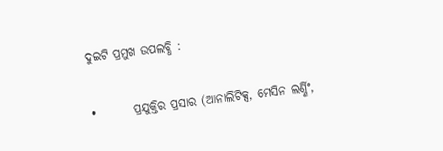ଦୁଇଟି ପ୍ରମୁଖ ଉପଲବ୍ଧି :

•        ପ୍ରଯୁକ୍ତିର ପ୍ରସାର (ଆନାଲିଟିକ୍ସ, ମେସିନ ଲର୍ଣ୍ଣିଂ,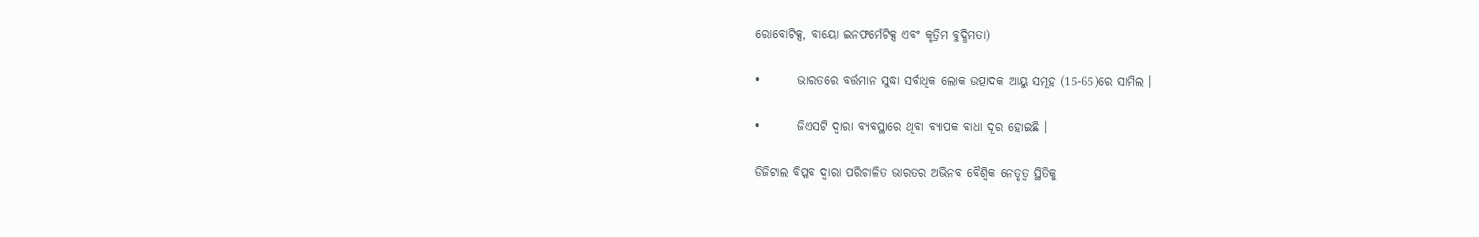ରୋବୋଟିକ୍ସ, ବାୟୋ ଇନଫର୍ମେଟିକ୍ସ ଏବଂ କୃତ୍ରିମ ବୁଦ୍ଧିମତା)

•        ଭାରତରେ ବର୍ତ୍ତମାନ ସୁଦ୍ଧା ସର୍ବାଧିକ ଲୋକ ଉତ୍ପାଦକ ଆୟୁ ସମୂହ (15-65)ରେ ସାମିଲ ।

•        ଜିଏସଟି ଦ୍ୱାରା ବ୍ୟବସ୍ଥାରେ ଥିବା ବ୍ୟାପକ ବାଧା ଦୂର ହୋଇଛି ।

ଡିଜିଟାଲ ବିପ୍ଳବ ଦ୍ୱାରା ପରିଚାଳିତ ଭାରତର ଅଭିନବ ବୈଶ୍ୱିକ ନେତୃତ୍ୱ ସ୍ଥିତିକୁ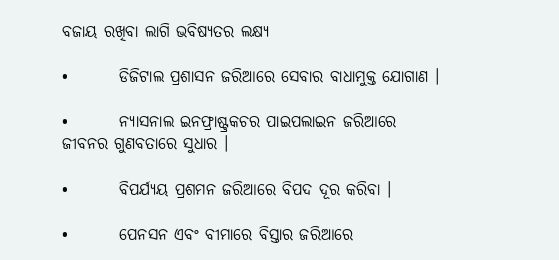ବଜାୟ ରଖିବା ଲାଗି ଭବିଷ୍ୟତର ଲକ୍ଷ୍ୟ

•        ଡିଜିଟାଲ ପ୍ରଶାସନ ଜରିଆରେ ସେବାର ବାଧାମୁକ୍ତ ଯୋଗାଣ ।

•        ନ୍ୟାସନାଲ ଇନଫ୍ରାଷ୍ଟ୍ରକଚର ପାଇପଲାଇନ ଜରିଆରେ ଜୀବନର ଗୁଣବତାରେ ସୁଧାର ।

•        ବିପର୍ଯ୍ୟୟ ପ୍ରଶମନ ଜରିଆରେ ବିପଦ ଦୂର କରିବା ।

•        ପେନସନ ଏବଂ ବୀମାରେ ବିସ୍ତାର ଜରିଆରେ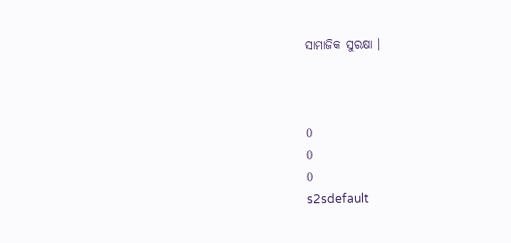ସାମାଜିକ ସୁରକ୍ଷା ।



0
0
0
s2sdefault